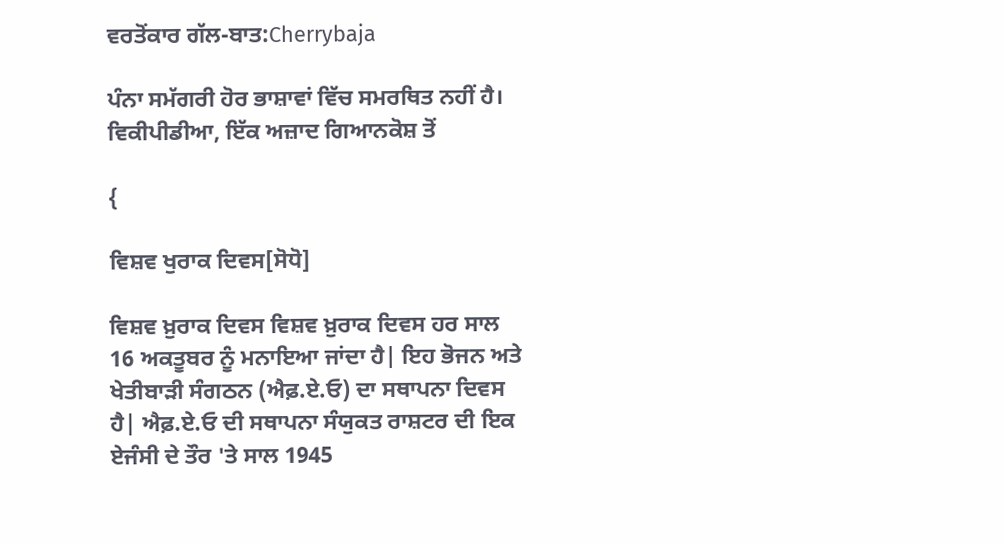ਵਰਤੋਂਕਾਰ ਗੱਲ-ਬਾਤ:Cherrybaja

ਪੰਨਾ ਸਮੱਗਰੀ ਹੋਰ ਭਾਸ਼ਾਵਾਂ ਵਿੱਚ ਸਮਰਥਿਤ ਨਹੀਂ ਹੈ।
ਵਿਕੀਪੀਡੀਆ, ਇੱਕ ਅਜ਼ਾਦ ਗਿਆਨਕੋਸ਼ ਤੋਂ

{

ਵਿਸ਼ਵ ਖੁਰਾਕ ਦਿਵਸ[ਸੋਧੋ]

ਵਿਸ਼ਵ ਖ਼ੁਰਾਕ ਦਿਵਸ ਵਿਸ਼ਵ ਖ਼ੁਰਾਕ ਦਿਵਸ ਹਰ ਸਾਲ 16 ਅਕਤੂਬਰ ਨੂੰ ਮਨਾਇਆ ਜਾਂਦਾ ਹੈ| ਇਹ ਭੋਜਨ ਅਤੇ ਖੇਤੀਬਾੜੀ ਸੰਗਠਨ (ਐਫ਼.ਏ.ਓ) ਦਾ ਸਥਾਪਨਾ ਦਿਵਸ ਹੈ| ਐਫ਼.ਏ.ਓ ਦੀ ਸਥਾਪਨਾ ਸੰਯੁਕਤ ਰਾਸ਼ਟਰ ਦੀ ਇਕ ਏਜੰਸੀ ਦੇ ਤੌਰ 'ਤੇ ਸਾਲ 1945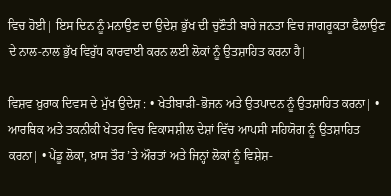ਵਿਚ ਹੋਈ| ਇਸ ਦਿਨ ਨੂੰ ਮਨਾਉਣ ਦਾ ਉਦੇਸ਼ ਭੁੱਖ ਦੀ ਚੁਣੌਤੀ ਬਾਰੇ ਜਨਤਾ ਵਿਚ ਜਾਗਰੂਕਤਾ ਫੈਲਾਉਣ ਦੇ ਨਾਲ-ਨਾਲ ਭੁੱਖ ਵਿਰੁੱਧ ਕਾਰਵਾਈ ਕਰਨ ਲਈ ਲੋਕਾਂ ਨੂੰ ਉਤਸ਼ਾਹਿਤ ਕਰਨਾ ਹੈ|

ਵਿਸ਼ਵ ਖ਼ੁਰਾਕ ਦਿਵਸ ਦੇ ਮੁੱਖ ਉਦੇਸ਼ : • ਖੇਤੀਬਾੜੀ-ਭੋਜਨ ਅਤੇ ਉਤਪਾਦਨ ਨੂੰ ਉਤਸ਼ਾਹਿਤ ਕਰਨਾ| • ਆਰਥਿਕ ਅਤੇ ਤਕਨੀਕੀ ਖੇਤਰ ਵਿਚ ਵਿਕਾਸਸ਼ੀਲ ਦੇਸ਼ਾਂ ਵਿੱਚ ਆਪਸੀ ਸਹਿਯੋਗ ਨੂੰ ਉਤਸ਼ਾਹਿਤ ਕਰਨਾ| • ਪੇਂਡੂ ਲੋਕਾ, ਖ਼ਾਸ ਤੌਰ ’ਤੇ ਔਰਤਾਂ ਅਤੇ ਜਿਨ੍ਹਾਂ ਲੋਕਾਂ ਨੂੰ ਵਿਸ਼ੇਸ਼-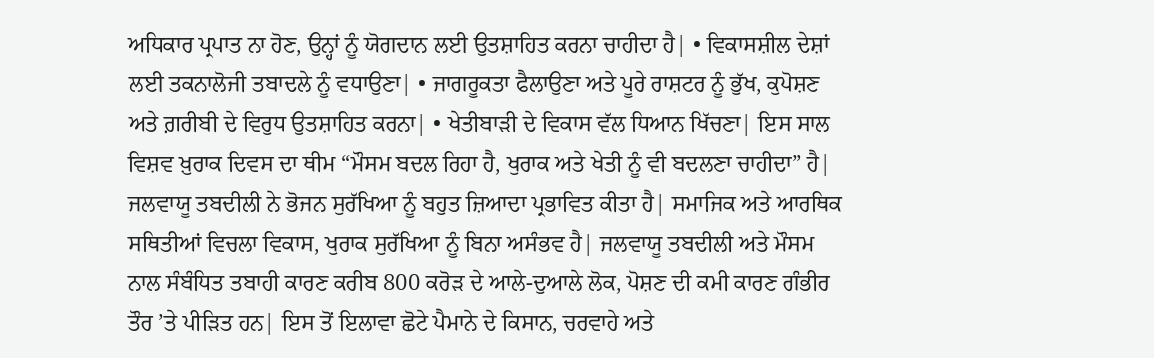ਅਧਿਕਾਰ ਪ੍ਰਪਾਤ ਨਾ ਹੋਣ, ਉਨ੍ਹਾਂ ਨੂੰ ਯੋਗਦਾਨ ਲਈ ਉਤਸ਼ਾਹਿਤ ਕਰਨਾ ਚਾਹੀਦਾ ਹੈ| • ਵਿਕਾਸਸ਼ੀਲ ਦੇਸ਼ਾਂ ਲਈ ਤਕਨਾਲੋਜੀ ਤਬਾਦਲੇ ਨੂੰ ਵਧਾਉਣਾ| • ਜਾਗਰੂਕਤਾ ਫੈਲਾਉਣਾ ਅਤੇ ਪੂਰੇ ਰਾਸ਼ਟਰ ਨੂੰ ਭੁੱਖ, ਕੁਪੋਸ਼ਣ ਅਤੇ ਗ਼ਰੀਬੀ ਦੇ ਵਿਰੁਧ ਉਤਸ਼ਾਹਿਤ ਕਰਨਾ| • ਖੇਤੀਬਾੜੀ ਦੇ ਵਿਕਾਸ ਵੱਲ ਧਿਆਨ ਖਿੱਚਣਾ| ਇਸ ਸਾਲ ਵਿਸ਼ਵ ਖ਼ੁਰਾਕ ਦਿਵਸ ਦਾ ਥੀਮ “ਮੌਸਮ ਬਦਲ ਰਿਹਾ ਹੈ, ਖੁਰਾਕ ਅਤੇ ਖੇਤੀ ਨੂੰ ਵੀ ਬਦਲਣਾ ਚਾਹੀਦਾ” ਹੈ| ਜਲਵਾਯੂ ਤਬਦੀਲੀ ਨੇ ਭੋਜਨ ਸੁਰੱਖਿਆ ਨੂੰ ਬਹੁਤ ਜ਼ਿਆਦਾ ਪ੍ਰਭਾਵਿਤ ਕੀਤਾ ਹੈ| ਸਮਾਜਿਕ ਅਤੇ ਆਰਥਿਕ ਸਥਿਤੀਆਂ ਵਿਚਲਾ ਵਿਕਾਸ, ਖੁਰਾਕ ਸੁਰੱਖਿਆ ਨੂੰ ਬਿਨਾ ਅਸੰਭਵ ਹੈ| ਜਲਵਾਯੂ ਤਬਦੀਲੀ ਅਤੇ ਮੌਸਮ ਨਾਲ ਸੰਬੰਧਿਤ ਤਬਾਹੀ ਕਾਰਣ ਕਰੀਬ 800 ਕਰੋੜ ਦੇ ਆਲੇ-ਦੁਆਲੇ ਲੋਕ, ਪੋਸ਼ਣ ਦੀ ਕਮੀ ਕਾਰਣ ਗੰਭੀਰ ਤੌਰ ’ਤੇ ਪੀੜਿਤ ਹਨ| ਇਸ ਤੋਂ ਇਲਾਵਾ ਛੋਟੇ ਪੈਮਾਨੇ ਦੇ ਕਿਸਾਨ, ਚਰਵਾਹੇ ਅਤੇ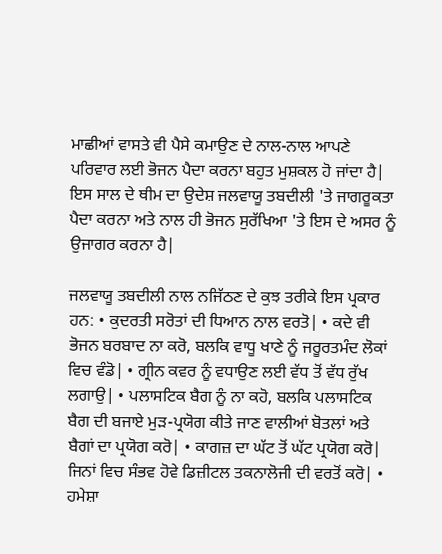ਮਾਛੀਆਂ ਵਾਸਤੇ ਵੀ ਪੈਸੇ ਕਮਾਉਣ ਦੇ ਨਾਲ-ਨਾਲ ਆਪਣੇ ਪਰਿਵਾਰ ਲਈ ਭੋਜਨ ਪੈਦਾ ਕਰਨਾ ਬਹੁਤ ਮੁਸ਼ਕਲ ਹੋ ਜਾਂਦਾ ਹੈ| ਇਸ ਸਾਲ ਦੇ ਥੀਮ ਦਾ ਉਦੇਸ਼ ਜਲਵਾਯੂ ਤਬਦੀਲੀ 'ਤੇ ਜਾਗਰੂਕਤਾ ਪੈਦਾ ਕਰਨਾ ਅਤੇ ਨਾਲ ਹੀ ਭੋਜਨ ਸੁਰੱਖਿਆ 'ਤੇ ਇਸ ਦੇ ਅਸਰ ਨੂੰ ਉਜਾਗਰ ਕਰਨਾ ਹੈ|

ਜਲਵਾਯੂ ਤਬਦੀਲੀ ਨਾਲ ਨਜਿੱਠਣ ਦੇ ਕੁਝ ਤਰੀਕੇ ਇਸ ਪ੍ਰਕਾਰ ਹਨ: • ਕੁਦਰਤੀ ਸਰੋਤਾਂ ਦੀ ਧਿਆਨ ਨਾਲ ਵਰਤੋ| • ਕਦੇ ਵੀ ਭੋਜਨ ਬਰਬਾਦ ਨਾ ਕਰੋ, ਬਲਕਿ ਵਾਧੂ ਖਾਣੇ ਨੂੰ ਜਰੂਰਤਮੰਦ ਲੋਕਾਂ ਵਿਚ ਵੰਡੋ| • ਗ੍ਰੀਨ ਕਵਰ ਨੂੰ ਵਧਾਉਣ ਲਈ ਵੱਧ ਤੋਂ ਵੱਧ ਰੁੱਖ ਲਗਾਉ| • ਪਲਾਸਟਿਕ ਬੈਗ ਨੂੰ ਨਾ ਕਹੋ, ਬਲਕਿ ਪਲਾਸਟਿਕ ਬੈਗ ਦੀ ਬਜਾਏ ਮੁੜ-ਪ੍ਰਯੋਗ ਕੀਤੇ ਜਾਣ ਵਾਲੀਆਂ ਬੋਤਲਾਂ ਅਤੇ ਬੈਗਾਂ ਦਾ ਪ੍ਰਯੋਗ ਕਰੋ| • ਕਾਗਜ਼ ਦਾ ਘੱਟ ਤੋਂ ਘੱਟ ਪ੍ਰਯੋਗ ਕਰੋ| ਜਿਨਾਂ ਵਿਚ ਸੰਭਵ ਹੋਵੇ ਡਿਜ਼ੀਟਲ ਤਕਨਾਲੋਜੀ ਦੀ ਵਰਤੋਂ ਕਰੋ| • ਹਮੇਸ਼ਾ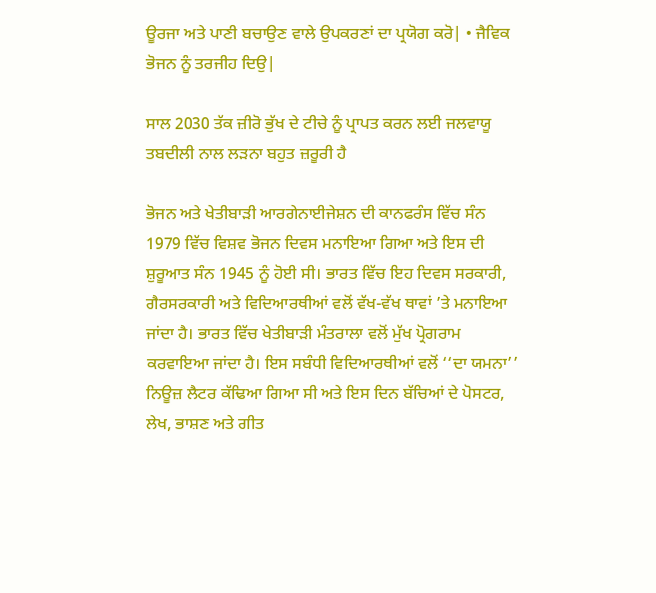ਊਰਜਾ ਅਤੇ ਪਾਣੀ ਬਚਾਉਣ ਵਾਲੇ ਉਪਕਰਣਾਂ ਦਾ ਪ੍ਰਯੋਗ ਕਰੋ| • ਜੈਵਿਕ ਭੋਜਨ ਨੂੰ ਤਰਜੀਹ ਦਿਉ|

ਸਾਲ 2030 ਤੱਕ ਜ਼ੀਰੋ ਭੁੱਖ ਦੇ ਟੀਚੇ ਨੂੰ ਪ੍ਰਾਪਤ ਕਰਨ ਲਈ ਜਲਵਾਯੂ ਤਬਦੀਲੀ ਨਾਲ ਲੜਨਾ ਬਹੁਤ ਜ਼ਰੂਰੀ ਹੈ

ਭੋਜਨ ਅਤੇ ਖੇਤੀਬਾੜੀ ਆਰਗੇਨਾਈਜੇਸ਼ਨ ਦੀ ਕਾਨਫਰੰਸ ਵਿੱਚ ਸੰਨ 1979 ਵਿੱਚ ਵਿਸ਼ਵ ਭੋਜਨ ਦਿਵਸ ਮਨਾਇਆ ਗਿਆ ਅਤੇ ਇਸ ਦੀ ਸ਼ੁਰੂਆਤ ਸੰਨ 1945 ਨੂੰ ਹੋਈ ਸੀ। ਭਾਰਤ ਵਿੱਚ ਇਹ ਦਿਵਸ ਸਰਕਾਰੀ, ਗੈਰਸਰਕਾਰੀ ਅਤੇ ਵਿਦਿਆਰਥੀਆਂ ਵਲੋਂ ਵੱਖ-ਵੱਖ ਥਾਵਾਂ ’ਤੇ ਮਨਾਇਆ ਜਾਂਦਾ ਹੈ। ਭਾਰਤ ਵਿੱਚ ਖੇਤੀਬਾੜੀ ਮੰਤਰਾਲਾ ਵਲੋਂ ਮੁੱਖ ਪ੍ਰੋਗਰਾਮ ਕਰਵਾਇਆ ਜਾਂਦਾ ਹੈ। ਇਸ ਸਬੰਧੀ ਵਿਦਿਆਰਥੀਆਂ ਵਲੋਂ ‘‘ਦਾ ਯਮਨਾ’’ ਨਿਊਜ਼ ਲੈਟਰ ਕੱਢਿਆ ਗਿਆ ਸੀ ਅਤੇ ਇਸ ਦਿਨ ਬੱਚਿਆਂ ਦੇ ਪੋਸਟਰ, ਲੇਖ, ਭਾਸ਼ਣ ਅਤੇ ਗੀਤ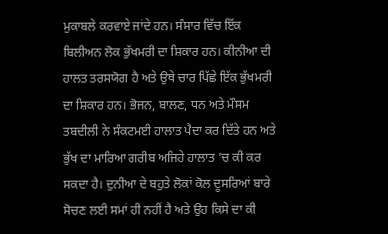ਮੁਕਾਬਲੇ ਕਰਵਾਏ ਜਾਂਦੇ ਹਨ। ਸੰਸਾਰ ਵਿੱਚ ਇੱਕ ਬਿਲੀਅਨ ਲੋਕ ਭੁੱਖਮਰੀ ਦਾ ਸ਼ਿਕਾਰ ਹਨ। ਕੀਨੀਆ ਦੀ ਹਾਲਤ ਤਰਸਯੋਗ ਹੈ ਅਤੇ ਉਥੇ ਚਾਰ ਪਿੱਛੇ ਇੱਕ ਭੁੱਖਮਰੀ ਦਾ ਸ਼ਿਕਾਰ ਹਨ। ਭੋਜਨ, ਬਾਲਣ, ਧਨ ਅਤੇ ਮੌਸਮ ਤਬਦੀਲੀ ਨੇ ਸੰਕਟਮਈ ਹਾਲਾਤ ਪੈਦਾ ਕਰ ਦਿੱਤੇ ਹਨ ਅਤੇ ਭੁੱਖ ਦਾ ਮਾਰਿਆ ਗਰੀਬ ਅਜਿਹੇ ਹਾਲਾਤ ’ਚ ਕੀ ਕਰ ਸਕਦਾ ਹੈ। ਦੁਨੀਆ ਦੇ ਬਹੁਤੇ ਲੋਕਾਂ ਕੋਲ ਦੂਸਰਿਆਂ ਬਾਰੇ ਸੋਚਣ ਲਈ ਸਮਾਂ ਹੀ ਨਹੀਂ ਹੈ ਅਤੇ ਉਹ ਕਿਸੇ ਦਾ ਕੀ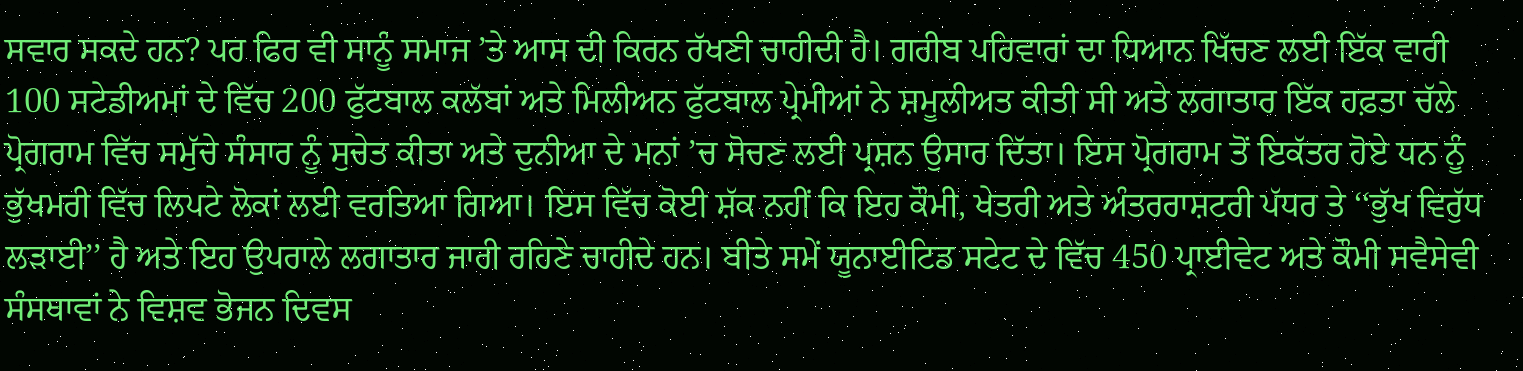ਸਵਾਰ ਸਕਦੇ ਹਨ? ਪਰ ਫਿਰ ਵੀ ਸਾਨੂੰ ਸਮਾਜ ’ਤੇ ਆਸ ਦੀ ਕਿਰਨ ਰੱਖਣੀ ਚਾਹੀਦੀ ਹੈ। ਗਰੀਬ ਪਰਿਵਾਰਾਂ ਦਾ ਧਿਆਨ ਖਿੱਚਣ ਲਈ ਇੱਕ ਵਾਰੀ 100 ਸਟੇਡੀਅਮਾਂ ਦੇ ਵਿੱਚ 200 ਫੁੱਟਬਾਲ ਕਲੱਬਾਂ ਅਤੇ ਮਿਲੀਅਨ ਫੁੱਟਬਾਲ ਪ੍ਰੇਮੀਆਂ ਨੇ ਸ਼ਮੂਲੀਅਤ ਕੀਤੀ ਸੀ ਅਤੇ ਲਗਾਤਾਰ ਇੱਕ ਹਫ਼ਤਾ ਚੱਲੇ ਪ੍ਰੋਗਰਾਮ ਵਿੱਚ ਸਮੁੱਚੇ ਸੰਸਾਰ ਨੂੰ ਸੁਚੇਤ ਕੀਤਾ ਅਤੇ ਦੁਨੀਆ ਦੇ ਮਨਾਂ ’ਚ ਸੋਚਣ ਲਈ ਪ੍ਰਸ਼ਨ ਉਸਾਰ ਦਿੱਤਾ। ਇਸ ਪ੍ਰੋਗਰਾਮ ਤੋਂ ਇਕੱਤਰ ਹੋਏ ਧਨ ਨੂੰ ਭੁੱਖਮਰੀ ਵਿੱਚ ਲਿਪਟੇ ਲੋਕਾਂ ਲਈ ਵਰਤਿਆ ਗਿਆ। ਇਸ ਵਿੱਚ ਕੋਈ ਸ਼ੱਕ ਨਹੀਂ ਕਿ ਇਹ ਕੌਮੀ, ਖੇਤਰੀ ਅਤੇ ਅੰਤਰਰਾਸ਼ਟਰੀ ਪੱਧਰ ਤੇ ‘‘ਭੁੱਖ ਵਿਰੁੱਧ ਲੜਾਈ’’ ਹੈ ਅਤੇ ਇਹ ਉਪਰਾਲੇ ਲਗਾਤਾਰ ਜਾਰੀ ਰਹਿਣੇ ਚਾਹੀਦੇ ਹਨ। ਬੀਤੇ ਸਮੇਂ ਯੂਨਾਈਟਿਡ ਸਟੇਟ ਦੇ ਵਿੱਚ 450 ਪ੍ਰਾਈਵੇਟ ਅਤੇ ਕੌਮੀ ਸਵੈਸੇਵੀ ਸੰਸਥਾਵਾਂ ਨੇ ਵਿਸ਼ਵ ਭੋਜਨ ਦਿਵਸ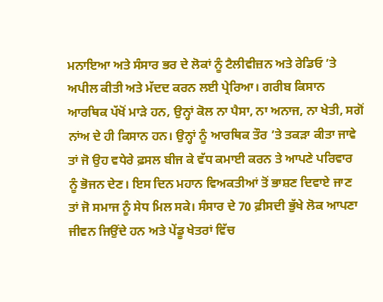ਮਨਾਇਆ ਅਤੇ ਸੰਸਾਰ ਭਰ ਦੇ ਲੋਕਾਂ ਨੂੰ ਟੈਲੀਵੀਜ਼ਨ ਅਤੇ ਰੇਡਿਓ ’ਤੇ ਅਪੀਲ ਕੀਤੀ ਅਤੇ ਮੱਦਦ ਕਰਨ ਲਈ ਪ੍ਰੇਰਿਆ। ਗਰੀਬ ਕਿਸਾਨ ਆਰਥਿਕ ਪੱਖੋਂ ਮਾੜੇ ਹਨ, ਉਨ੍ਹਾਂ ਕੋਲ ਨਾ ਪੈਸਾ, ਨਾ ਅਨਾਜ, ਨਾ ਖੇਤੀ, ਸਗੋਂ ਨਾਂਅ ਦੇ ਹੀ ਕਿਸਾਨ ਹਨ। ਉਨ੍ਹਾਂ ਨੂੰ ਆਰਥਿਕ ਤੌਰ ’ਤੇ ਤਕੜਾ ਕੀਤਾ ਜਾਵੇ ਤਾਂ ਜੋ ਉਹ ਵਧੇਰੇ ਫ਼ਸਲ ਬੀਜ ਕੇ ਵੱਧ ਕਮਾਈ ਕਰਨ ਤੇ ਆਪਣੇ ਪਰਿਵਾਰ ਨੂੰ ਭੋਜਨ ਦੇਣ। ਇਸ ਦਿਨ ਮਹਾਨ ਵਿਅਕਤੀਆਂ ਤੋਂ ਭਾਸ਼ਣ ਦਿਵਾਏ ਜਾਣ ਤਾਂ ਜੋ ਸਮਾਜ ਨੂੰ ਸੇਧ ਮਿਲ ਸਕੇ। ਸੰਸਾਰ ਦੇ 70 ਫ਼ੀਸਦੀ ਭੁੱਖੇ ਲੋਕ ਆਪਣਾ ਜੀਵਨ ਜਿਉਂਦੇ ਹਨ ਅਤੇ ਪੇਂਡੂ ਖੇਤਰਾਂ ਵਿੱਚ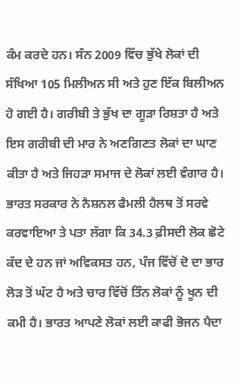ਕੰਮ ਕਰਦੇ ਹਨ। ਸੰਨ 2009 ਵਿੱਚ ਭੁੱਖੇ ਲੋਕਾਂ ਦੀ ਸੰਖਿਆ 105 ਮਿਲੀਅਨ ਸੀ ਅਤੇ ਹੁਣ ਇੱਕ ਬਿਲੀਅਨ ਹੋ ਗਈ ਹੈ। ਗਰੀਬੀ ਤੇ ਭੁੱਖ ਦਾ ਗੂੜਾ ਰਿਸ਼ਤਾ ਹੈ ਅਤੇ ਇਸ ਗਰੀਬੀ ਦੀ ਮਾਰ ਨੇ ਅਣਗਿਣਤ ਲੋਕਾਂ ਦਾ ਘਾਣ ਕੀਤਾ ਹੈ ਅਤੇ ਜਿਹੜਾ ਸਮਾਜ ਦੇ ਲੋਕਾਂ ਲਈ ਵੰਗਾਰ ਹੈ। ਭਾਰਤ ਸਰਕਾਰ ਨੇ ਨੈਸ਼ਨਲ ਫੈਮਲੀ ਹੈਲਥ ਤੋਂ ਸਰਵੇ ਕਰਵਾਇਆ ਤੇ ਪਤਾ ਲੱਗਾ ਕਿ 34.3 ਫ਼ੀਸਦੀ ਲੋਕ ਛੋਟੇ ਕੱਦ ਦੇ ਹਨ ਜਾਂ ਅਵਿਕਸਤ ਹਨ, ਪੰਜ ਵਿੱਚੋਂ ਦੋ ਦਾ ਭਾਰ ਲੋੜ ਤੋਂ ਘੱਟ ਹੈ ਅਤੇ ਚਾਰ ਵਿੱਚੋਂ ਤਿੰਨ ਲੋਕਾਂ ਨੂੰ ਖੂਨ ਦੀ ਕਮੀ ਹੈ। ਭਾਰਤ ਆਪਣੇ ਲੋਕਾਂ ਲਈ ਕਾਫੀ ਭੋਜਨ ਪੈਦਾ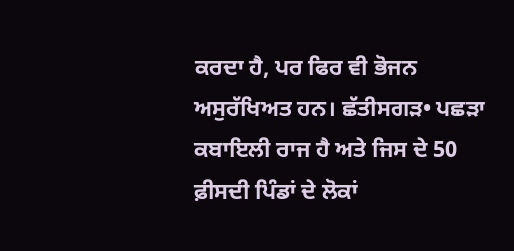ਕਰਦਾ ਹੈ, ਪਰ ਫਿਰ ਵੀ ਭੋਜਨ ਅਸੁਰੱਖਿਅਤ ਹਨ। ਛੱਤੀਸਗੜ• ਪਛੜਾ ਕਬਾਇਲੀ ਰਾਜ ਹੈ ਅਤੇ ਜਿਸ ਦੇ 50 ਫ਼ੀਸਦੀ ਪਿੰਡਾਂ ਦੇ ਲੋਕਾਂ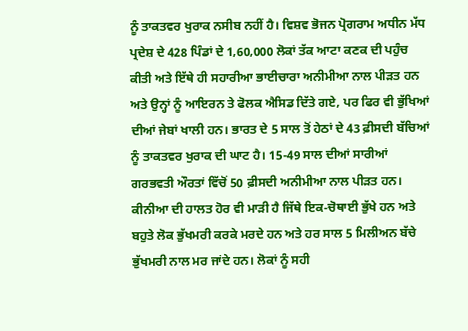ਨੂੰ ਤਾਕਤਵਰ ਖੁਰਾਕ ਨਸੀਬ ਨਹੀਂ ਹੈ। ਵਿਸ਼ਵ ਭੋਜਨ ਪ੍ਰੋਗਰਾਮ ਅਧੀਨ ਮੱਧ ਪ੍ਰਦੇਸ਼ ਦੇ 428 ਪਿੰਡਾਂ ਦੇ 1,60,000 ਲੋਕਾਂ ਤੱਕ ਆਟਾ ਕਣਕ ਦੀ ਪਹੁੰਚ ਕੀਤੀ ਅਤੇ ਇੱਥੇ ਹੀ ਸਹਾਰੀਆ ਭਾਈਚਾਰਾ ਅਨੀਮੀਆ ਨਾਲ ਪੀੜਤ ਹਨ ਅਤੇ ਉਨ੍ਹਾਂ ਨੂੰ ਆਇਰਨ ਤੇ ਫੋਲਕ ਐਸਿਡ ਦਿੱਤੇ ਗਏ, ਪਰ ਫਿਰ ਵੀ ਭੁੱਖਿਆਂ ਦੀਆਂ ਜੇਬਾਂ ਖਾਲੀ ਹਨ। ਭਾਰਤ ਦੇ 5 ਸਾਲ ਤੋਂ ਹੇਠਾਂ ਦੇ 43 ਫ਼ੀਸਦੀ ਬੱਚਿਆਂ ਨੂੰ ਤਾਕਤਵਰ ਖੁਰਾਕ ਦੀ ਘਾਟ ਹੈ। 15-49 ਸਾਲ ਦੀਆਂ ਸਾਰੀਆਂ ਗਰਭਵਤੀ ਔਰਤਾਂ ਵਿੱਚੋਂ 50 ਫ਼ੀਸਦੀ ਅਨੀਮੀਆ ਨਾਲ ਪੀੜਤ ਹਨ। ਕੀਨੀਆ ਦੀ ਹਾਲਤ ਹੋਰ ਵੀ ਮਾੜੀ ਹੈ ਜਿੱਥੇ ਇਕ-ਚੋਥਾਈ ਭੁੱਖੇ ਹਨ ਅਤੇ ਬਹੁਤੇ ਲੋਕ ਭੁੱਖਮਰੀ ਕਰਕੇ ਮਰਦੇ ਹਨ ਅਤੇ ਹਰ ਸਾਲ 5 ਮਿਲੀਅਨ ਬੱਚੇ ਭੁੱਖਮਰੀ ਨਾਲ ਮਰ ਜਾਂਦੇ ਹਨ। ਲੋਕਾਂ ਨੂੰ ਸਹੀ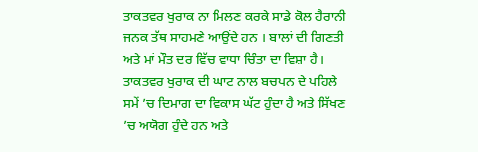ਤਾਕਤਵਰ ਖੁਰਾਕ ਨਾ ਮਿਲਣ ਕਰਕੇ ਸਾਡੇ ਕੋਲ ਹੈਰਾਨੀ ਜਨਕ ਤੱਥ ਸਾਹਮਣੇ ਆਉਂਦੇ ਹਨ । ਬਾਲਾਂ ਦੀ ਗਿਣਤੀ ਅਤੇ ਮਾਂ ਮੌਤ ਦਰ ਵਿੱਚ ਵਾਧਾ ਚਿੰਤਾ ਦਾ ਵਿਸ਼ਾ ਹੈ। ਤਾਕਤਵਰ ਖੁਰਾਕ ਦੀ ਘਾਟ ਨਾਲ ਬਚਪਨ ਦੇ ਪਹਿਲੇ ਸਮੇਂ ’ਚ ਦਿਮਾਗ ਦਾ ਵਿਕਾਸ ਘੱਟ ਹੁੰਦਾ ਹੈ ਅਤੇ ਸਿੱਖਣ ’ਚ ਅਯੋਗ ਹੁੰਦੇ ਹਨ ਅਤੇ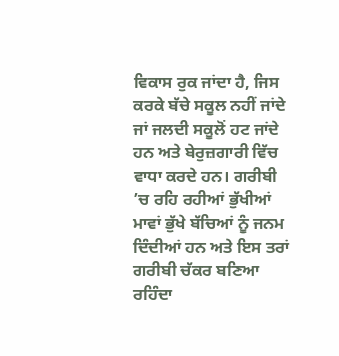ਵਿਕਾਸ ਰੁਕ ਜਾਂਦਾ ਹੈ, ਜਿਸ ਕਰਕੇ ਬੱਚੇ ਸਕੂਲ ਨਹੀਂ ਜਾਂਦੇ ਜਾਂ ਜਲਦੀ ਸਕੂਲੋਂ ਹਟ ਜਾਂਦੇ ਹਨ ਅਤੇ ਬੇਰੁਜ਼ਗਾਰੀ ਵਿੱਚ ਵਾਧਾ ਕਰਦੇ ਹਨ। ਗਰੀਬੀ ’ਚ ਰਹਿ ਰਹੀਆਂ ਭੁੱਖੀਆਂ ਮਾਵਾਂ ਭੁੱਖੇ ਬੱਚਿਆਂ ਨੂੰ ਜਨਮ ਦਿੰਦੀਆਂ ਹਨ ਅਤੇ ਇਸ ਤਰਾਂ ਗਰੀਬੀ ਚੱਕਰ ਬਣਿਆ ਰਹਿੰਦਾ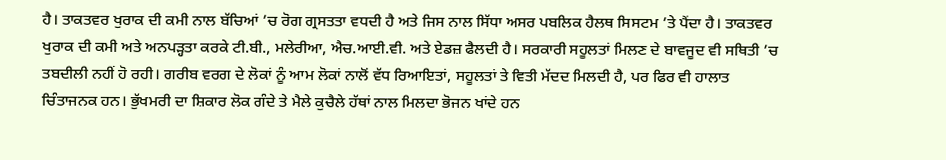ਹੈ। ਤਾਕਤਵਰ ਖੁਰਾਕ ਦੀ ਕਮੀ ਨਾਲ ਬੱਚਿਆਂ ’ਚ ਰੋਗ ਗ੍ਰਸਤਤਾ ਵਧਦੀ ਹੈ ਅਤੇ ਜਿਸ ਨਾਲ ਸਿੱਧਾ ਅਸਰ ਪਬਲਿਕ ਹੈਲਥ ਸਿਸਟਮ ’ਤੇ ਪੈਂਦਾ ਹੈ। ਤਾਕਤਵਰ ਖੁਰਾਕ ਦੀ ਕਮੀ ਅਤੇ ਅਨਪੜ੍ਹਤਾ ਕਰਕੇ ਟੀ.ਬੀ., ਮਲੇਰੀਆ, ਐਚ.ਆਈ.ਵੀ. ਅਤੇ ਏਡਜ਼ ਫੈਲਦੀ ਹੈ। ਸਰਕਾਰੀ ਸਹੂਲਤਾਂ ਮਿਲਣ ਦੇ ਬਾਵਜੂਦ ਵੀ ਸਥਿਤੀ ’ਚ ਤਬਦੀਲੀ ਨਹੀਂ ਹੋ ਰਹੀ। ਗਰੀਬ ਵਰਗ ਦੇ ਲੋਕਾਂ ਨੂੰ ਆਮ ਲੋਕਾਂ ਨਾਲੋਂ ਵੱਧ ਰਿਆਇਤਾਂ, ਸਹੂਲਤਾਂ ਤੇ ਵਿਤੀ ਮੱਦਦ ਮਿਲਦੀ ਹੈ, ਪਰ ਫਿਰ ਵੀ ਹਾਲਾਤ ਚਿੰਤਾਜਨਕ ਹਨ। ਭੁੱਖਮਰੀ ਦਾ ਸ਼ਿਕਾਰ ਲੋਕ ਗੰਦੇ ਤੇ ਮੈਲੇ ਕੁਚੈਲੇ ਹੱਥਾਂ ਨਾਲ ਮਿਲਦਾ ਭੋਜਨ ਖਾਂਦੇ ਹਨ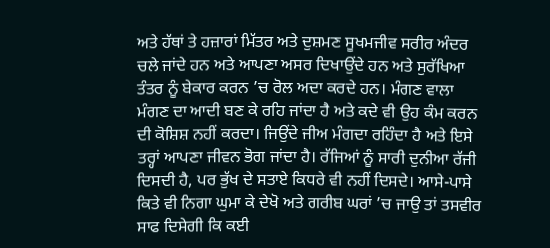ਅਤੇ ਹੱਥਾਂ ਤੇ ਹਜ਼ਾਰਾਂ ਮਿੱਤਰ ਅਤੇ ਦੁਸ਼ਮਣ ਸੂਖਮਜੀਵ ਸਰੀਰ ਅੰਦਰ ਚਲੇ ਜਾਂਦੇ ਹਨ ਅਤੇ ਆਪਣਾ ਅਸਰ ਦਿਖਾਉਂਦੇ ਹਨ ਅਤੇ ਸੁਰੱਖਿਆ ਤੰਤਰ ਨੂੰ ਬੇਕਾਰ ਕਰਨ ’ਚ ਰੋਲ ਅਦਾ ਕਰਦੇ ਹਨ। ਮੰਗਣ ਵਾਲਾ ਮੰਗਣ ਦਾ ਆਦੀ ਬਣ ਕੇ ਰਹਿ ਜਾਂਦਾ ਹੈ ਅਤੇ ਕਦੇ ਵੀ ਉਹ ਕੰਮ ਕਰਨ ਦੀ ਕੋਸ਼ਿਸ਼ ਨਹੀਂ ਕਰਦਾ। ਜਿਉਂਦੇ ਜੀਅ ਮੰਗਦਾ ਰਹਿੰਦਾ ਹੈ ਅਤੇ ਇਸੇ ਤਰ੍ਹਾਂ ਆਪਣਾ ਜੀਵਨ ਭੋਗ ਜਾਂਦਾ ਹੈ। ਰੱਜਿਆਂ ਨੂੰ ਸਾਰੀ ਦੁਨੀਆ ਰੱਜੀ ਦਿਸਦੀ ਹੈ, ਪਰ ਭੁੱਖ ਦੇ ਸਤਾਏ ਕਿਧਰੇ ਵੀ ਨਹੀਂ ਦਿਸਦੇ। ਆਸੇ-ਪਾਸੇ ਕਿਤੇ ਵੀ ਨਿਗਾ ਘੁਮਾ ਕੇ ਦੇਖੋ ਅਤੇ ਗਰੀਬ ਘਰਾਂ ’ਚ ਜਾਉ ਤਾਂ ਤਸਵੀਰ ਸਾਫ ਦਿਸੇਗੀ ਕਿ ਕਈ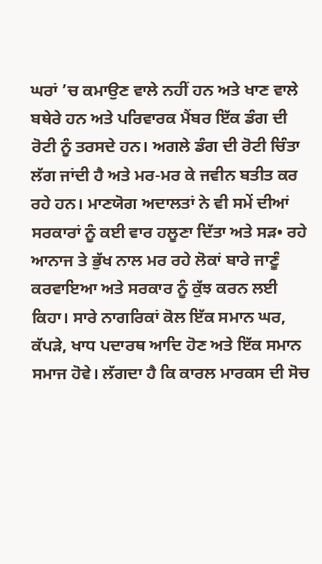ਘਰਾਂ ’ਚ ਕਮਾਉਣ ਵਾਲੇ ਨਹੀਂ ਹਨ ਅਤੇ ਖਾਣ ਵਾਲੇ ਬਥੇਰੇ ਹਨ ਅਤੇ ਪਰਿਵਾਰਕ ਮੈਂਬਰ ਇੱਕ ਡੰਗ ਦੀ ਰੋਟੀ ਨੂੰ ਤਰਸਦੇ ਹਨ। ਅਗਲੇ ਡੰਗ ਦੀ ਰੋਟੀ ਚਿੰਤਾ ਲੱਗ ਜਾਂਦੀ ਹੈ ਅਤੇ ਮਰ-ਮਰ ਕੇ ਜਵੀਨ ਬਤੀਤ ਕਰ ਰਹੇ ਹਨ। ਮਾਣਯੋਗ ਅਦਾਲਤਾਂ ਨੇ ਵੀ ਸਮੇਂ ਦੀਆਂ ਸਰਕਾਰਾਂ ਨੂੰ ਕਈ ਵਾਰ ਹਲੂਣਾ ਦਿੱਤਾ ਅਤੇ ਸੜ• ਰਹੇ ਆਨਾਜ ਤੇ ਭੁੱਖ ਨਾਲ ਮਰ ਰਹੇ ਲੋਕਾਂ ਬਾਰੇ ਜਾਣੂੰ ਕਰਵਾਇਆ ਅਤੇ ਸਰਕਾਰ ਨੂੰ ਕੁੱਝ ਕਰਨ ਲਈ ਕਿਹਾ। ਸਾਰੇ ਨਾਗਰਿਕਾਂ ਕੋਲ ਇੱਕ ਸਮਾਨ ਘਰ, ਕੱਪੜੇ, ਖਾਧ ਪਦਾਰਥ ਆਦਿ ਹੋਣ ਅਤੇ ਇੱਕ ਸਮਾਨ ਸਮਾਜ ਹੋਵੇ। ਲੱਗਦਾ ਹੈ ਕਿ ਕਾਰਲ ਮਾਰਕਸ ਦੀ ਸੋਚ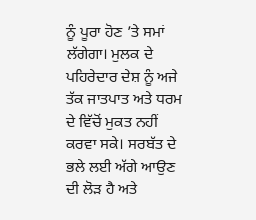ਨੂੰ ਪੂਰਾ ਹੋਣ ’ਤੇ ਸਮਾਂ ਲੱਗੇਗਾ। ਮੁਲਕ ਦੇ ਪਹਿਰੇਦਾਰ ਦੇਸ਼ ਨੂੰ ਅਜੇ ਤੱਕ ਜਾਤਪਾਤ ਅਤੇ ਧਰਮ ਦੇ ਵਿੱਚੋਂ ਮੁਕਤ ਨਹੀਂ ਕਰਵਾ ਸਕੇ। ਸਰਬੱਤ ਦੇ ਭਲੇ ਲਈ ਅੱਗੇ ਆਉਣ ਦੀ ਲੋੜ ਹੈ ਅਤੇ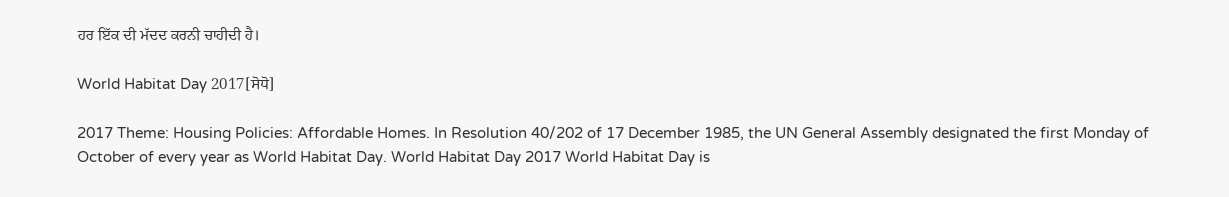ਹਰ ਇੱਕ ਦੀ ਮੱਦਦ ਕਰਨੀ ਚਾਹੀਦੀ ਹੈ।

World Habitat Day 2017[ਸੋਧੋ]

2017 Theme: Housing Policies: Affordable Homes. In Resolution 40/202 of 17 December 1985, the UN General Assembly designated the first Monday of October of every year as World Habitat Day. World Habitat Day 2017 World Habitat Day is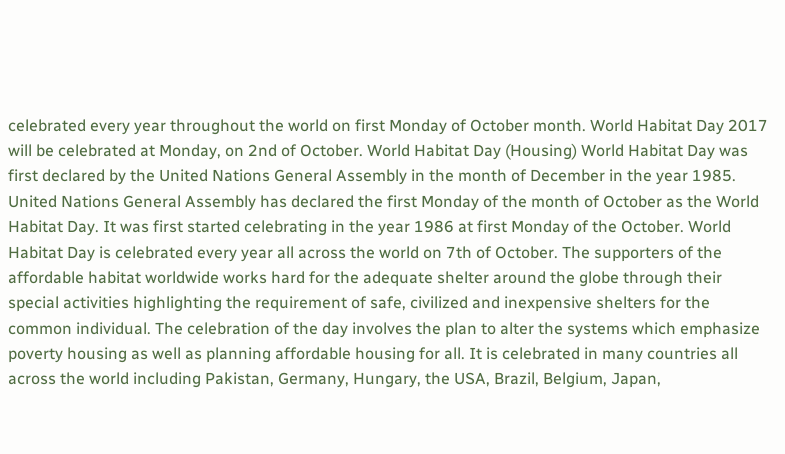celebrated every year throughout the world on first Monday of October month. World Habitat Day 2017 will be celebrated at Monday, on 2nd of October. World Habitat Day (Housing) World Habitat Day was first declared by the United Nations General Assembly in the month of December in the year 1985. United Nations General Assembly has declared the first Monday of the month of October as the World Habitat Day. It was first started celebrating in the year 1986 at first Monday of the October. World Habitat Day is celebrated every year all across the world on 7th of October. The supporters of the affordable habitat worldwide works hard for the adequate shelter around the globe through their special activities highlighting the requirement of safe, civilized and inexpensive shelters for the common individual. The celebration of the day involves the plan to alter the systems which emphasize poverty housing as well as planning affordable housing for all. It is celebrated in many countries all across the world including Pakistan, Germany, Hungary, the USA, Brazil, Belgium, Japan,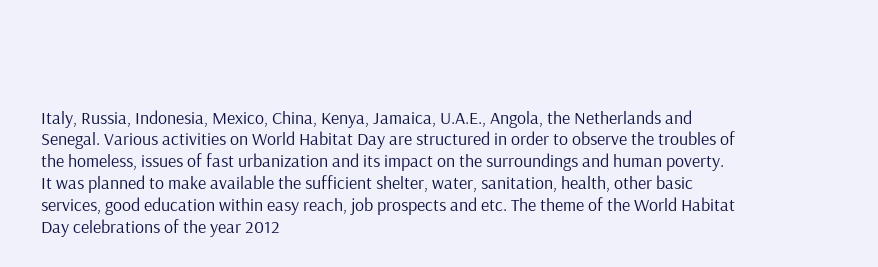Italy, Russia, Indonesia, Mexico, China, Kenya, Jamaica, U.A.E., Angola, the Netherlands and Senegal. Various activities on World Habitat Day are structured in order to observe the troubles of the homeless, issues of fast urbanization and its impact on the surroundings and human poverty. It was planned to make available the sufficient shelter, water, sanitation, health, other basic services, good education within easy reach, job prospects and etc. The theme of the World Habitat Day celebrations of the year 2012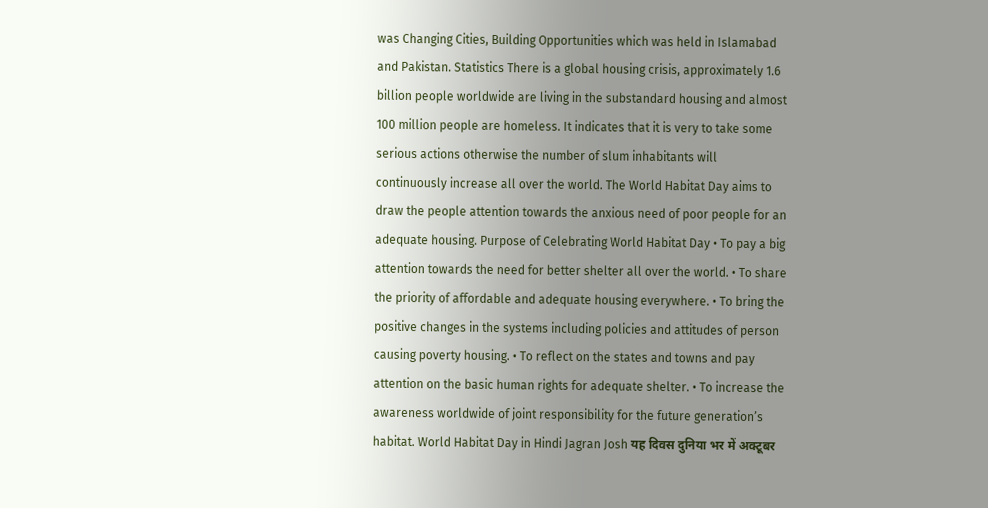was Changing Cities, Building Opportunities which was held in Islamabad and Pakistan. Statistics There is a global housing crisis, approximately 1.6 billion people worldwide are living in the substandard housing and almost 100 million people are homeless. It indicates that it is very to take some serious actions otherwise the number of slum inhabitants will continuously increase all over the world. The World Habitat Day aims to draw the people attention towards the anxious need of poor people for an adequate housing. Purpose of Celebrating World Habitat Day • To pay a big attention towards the need for better shelter all over the world. • To share the priority of affordable and adequate housing everywhere. • To bring the positive changes in the systems including policies and attitudes of person causing poverty housing. • To reflect on the states and towns and pay attention on the basic human rights for adequate shelter. • To increase the awareness worldwide of joint responsibility for the future generation’s habitat. World Habitat Day in Hindi Jagran Josh यह दिवस दुनिया भर में अक्टूबर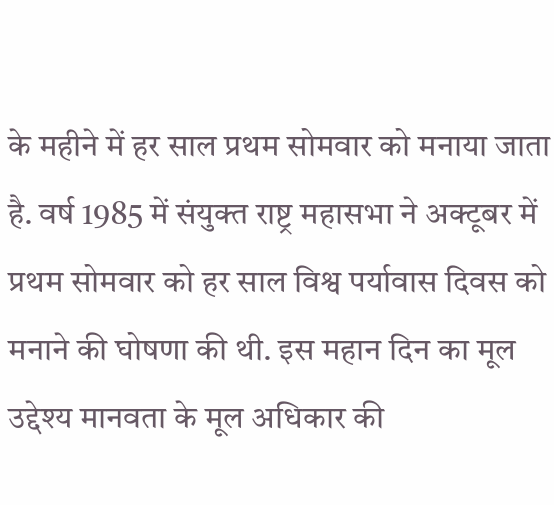के महीने में हर साल प्रथम सोमवार को मनाया जाता है. वर्ष 1985 में संयुक्त राष्ट्र महासभा ने अक्टूबर में प्रथम सोमवार को हर साल विश्व पर्यावास दिवस को मनाने की घोषणा की थी. इस महान दिन का मूल उद्देश्य मानवता के मूल अधिकार की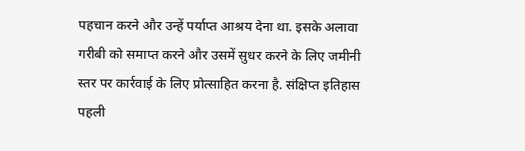पहचान करने और उन्हें पर्याप्त आश्रय देना था. इसके अलावा गरीबी को समाप्त करने और उसमें सुधर करने के लिए जमीनी स्तर पर कार्रवाई के लिए प्रोत्साहित करना है. संक्षिप्त इतिहास पहली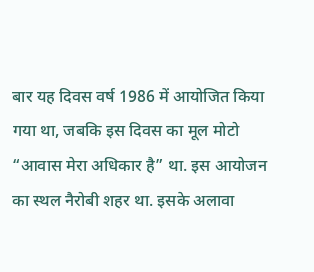बार यह दिवस वर्ष 1986 में आयोजित किया गया था, जबकि इस दिवस का मूल मोटो “आवास मेरा अधिकार है” था. इस आयोजन का स्थल नैरोबी शहर था. इसके अलावा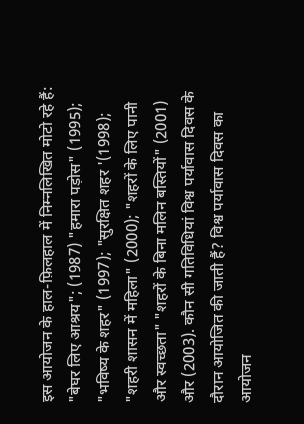इस आयोजन के हाल-फ़िलहाल में निम्नलिखित मोटो रहे हैं: "बेघर लिए आश्रय"; (1987) "हमारा पड़ोस" (1995); "भविष्य के शहर" (1997); "सुरक्षित शहर '(1998); "शहरी शासन में महिला" (2000); "शहरों के लिए पानी और स्वच्छता" "शहरों के बिना मलिन बस्तियों" (2001) और (2003). कौन सी गतिविधियां विश्व पर्यावास दिवस के दौरान आयोजित की जाती हैं? विश्व पर्यावास दिवस का आयोजन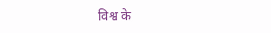विश्व के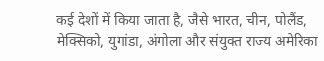कई देशों में किया जाता है, जैसे भारत, चीन, पोलैंड, मेक्सिको, युगांडा, अंगोला और संयुक्त राज्य अमेरिका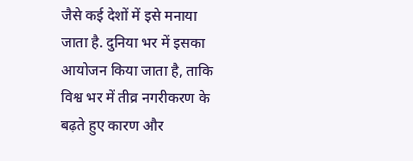जैसे कई देशों में इसे मनाया जाता है. दुनिया भर में इसका आयोजन किया जाता है, ताकि विश्व भर में तीव्र नगरीकरण के बढ़ते हुए कारण और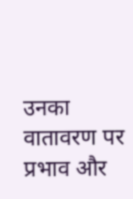उनका वातावरण पर प्रभाव और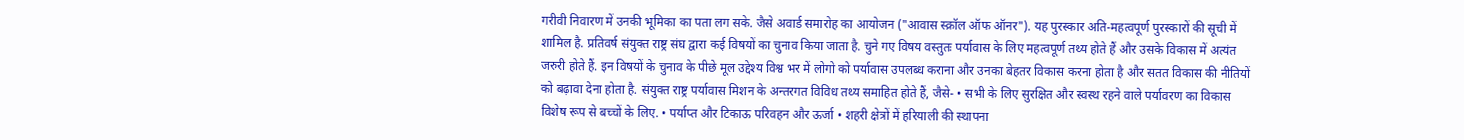गरीवी निवारण में उनकी भूमिका का पता लग सके. जैसे अवार्ड समारोह का आयोजन ("आवास स्क्रॉल ऑफ ऑनर"). यह पुरस्कार अति-महत्वपूर्ण पुरस्कारों की सूची में शामिल है. प्रतिवर्ष संयुक्त राष्ट्र संघ द्वारा कई विषयों का चुनाव किया जाता है. चुने गए विषय वस्तुतः पर्यावास के लिए महत्वपूर्ण तथ्य होते हैं और उसके विकास में अत्यंत जरुरी होते हैं. इन विषयों के चुनाव के पीछे मूल उद्देश्य विश्व भर में लोगो को पर्यावास उपलब्ध कराना और उनका बेहतर विकास करना होता है और सतत विकास की नीतियों को बढ़ावा देना होता है. संयुक्त राष्ट्र पर्यावास मिशन के अन्तरगत विविध तथ्य समाहित होते हैं, जैसे- • सभी के लिए सुरक्षित और स्वस्थ रहने वाले पर्यावरण का विकास विशेष रूप से बच्चों के लिए. • पर्याप्त और टिकाऊ परिवहन और ऊर्जा • शहरी क्षेत्रों में हरियाली की स्थापना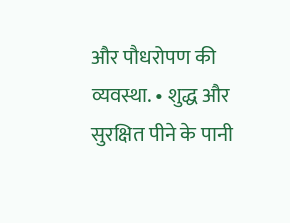और पौधरोपण की व्यवस्था. • शुद्ध और सुरक्षित पीने के पानी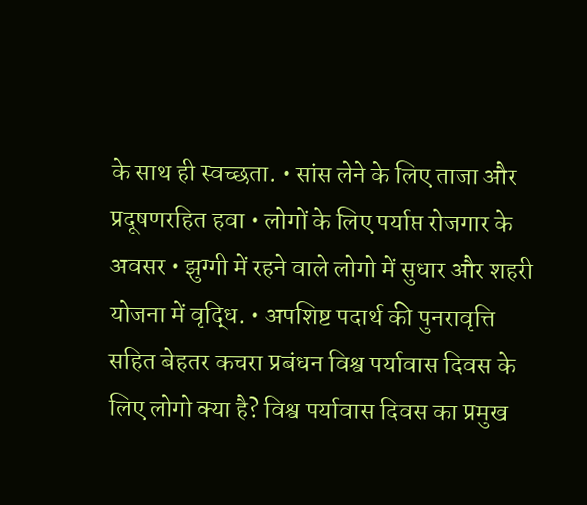के साथ ही स्वच्छता. • सांस लेने के लिए ताजा और प्रदूषणरहित हवा • लोगों के लिए पर्याप्त रोजगार के अवसर • झुग्गी में रहने वाले लोगो में सुधार और शहरी योजना में वृद्धि. • अपशिष्ट पदार्थ की पुनरावृत्ति सहित बेहतर कचरा प्रबंधन विश्व पर्यावास दिवस के लिए लोगो क्या है? विश्व पर्यावास दिवस का प्रमुख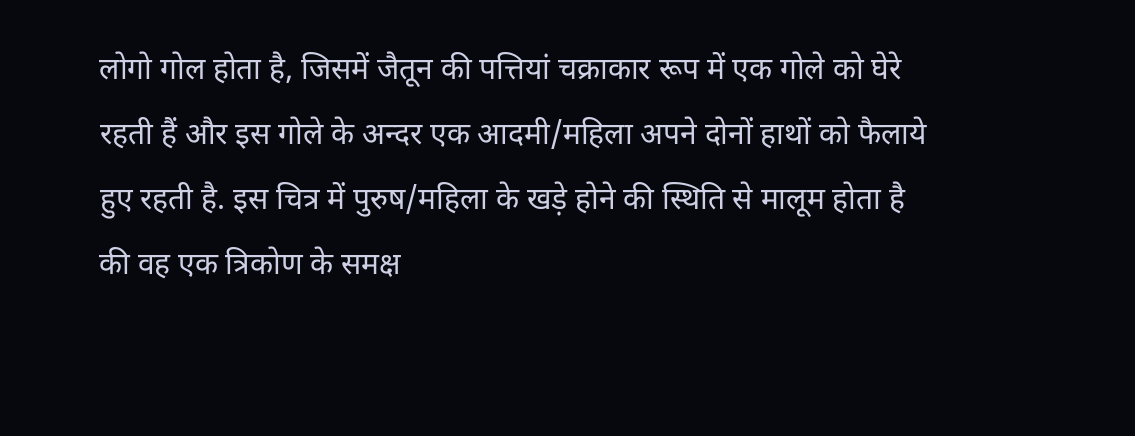लोगो गोल होता है, जिसमें जैतून की पत्तियां चक्राकार रूप में एक गोले को घेरे रहती हैं और इस गोले के अन्दर एक आदमी/महिला अपने दोनों हाथों को फैलाये हुए रहती है. इस चित्र में पुरुष/महिला के खड़े होने की स्थिति से मालूम होता है की वह एक त्रिकोण के समक्ष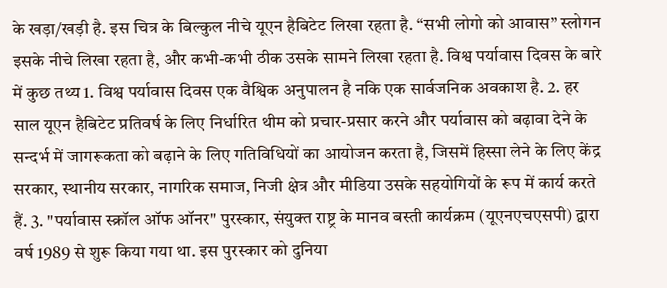के खड़ा/खड़ी है. इस चित्र के बिल्कुल नीचे यूएन हैबिटेट लिखा रहता है. “सभी लोगो को आवास” स्लोगन इसके नीचे लिखा रहता है, और कभी-कभी ठीक उसके सामने लिखा रहता है. विश्व पर्यावास दिवस के बारे में कुछ तथ्य 1. विश्व पर्यावास दिवस एक वैश्विक अनुपालन है नकि एक सार्वजनिक अवकाश है. 2. हर साल यूएन हैबिटेट प्रतिवर्ष के लिए निर्धारित थीम को प्रचार-प्रसार करने और पर्यावास को बढ़ावा देने के सन्दर्भ में जागरूकता को बढ़ाने के लिए गतिविधियों का आयोजन करता है, जिसमें हिस्सा लेने के लिए केंद्र सरकार, स्थानीय सरकार, नागरिक समाज, निजी क्षेत्र और मीडिया उसके सहयोगियों के रूप में कार्य करते हैं. 3. "पर्यावास स्क्रॉल ऑफ ऑनर" पुरस्कार, संयुक्त राष्ट्र के मानव बस्ती कार्यक्रम (यूएनएचएसपी) द्वारा वर्ष 1989 से शुरू किया गया था. इस पुरस्कार को दुनिया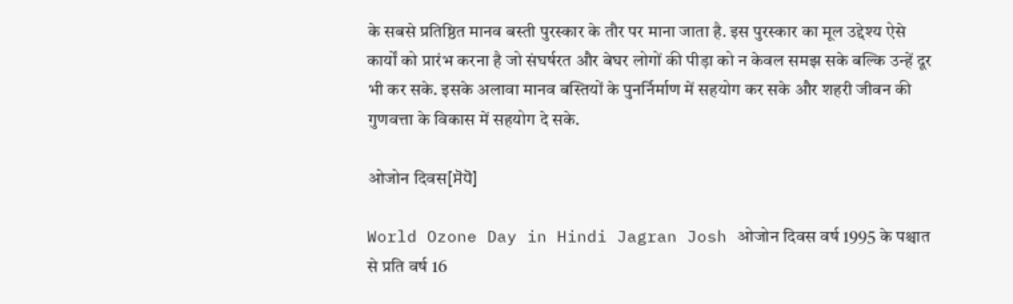के सबसे प्रतिष्ठित मानव बस्ती पुरस्कार के तौर पर माना जाता है. इस पुरस्कार का मूल उद्देश्य ऐसे कार्यों को प्रारंभ करना है जो संघर्षरत और बेघर लोगों की पीड़ा को न केवल समझ सके बल्कि उन्हें दूर भी कर सके. इसके अलावा मानव बस्तियों के पुनर्निर्माण में सहयोग कर सके और शहरी जीवन की गुणवत्ता के विकास में सहयोग दे सके.

ओजोन दिवस[ਸੋਧੋ]

World Ozone Day in Hindi Jagran Josh ओजोन दिवस वर्ष 1995 के पश्चात से प्रति वर्ष 16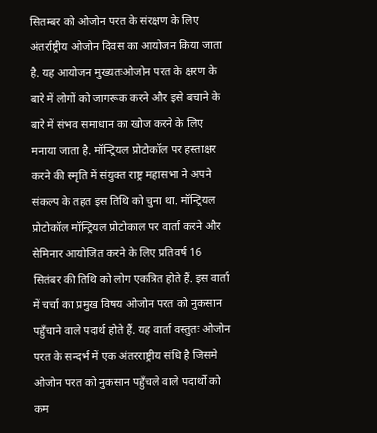सितम्बर को ओजोन परत के संरक्षण के लिए अंतर्राष्ट्रीय ओजोन दिवस का आयोजन किया जाता है. यह आयोजन मुख्यतःओजोन परत के क्षरण के बारे में लोगों को जागरूक करने और इसे बचाने के बारे में संभव समाधान का खोज करने के लिए मनाया जाता है. मॉन्ट्रियल प्रोटोकॉल पर हस्ताक्षर करने की स्मृति में संयुक्त राष्ट्र महासभा ने अपने संकल्प के तहत इस तिथि को चुना था. मॉन्ट्रियल प्रोटोकॉल मॉन्ट्रियल प्रोटोकाल पर वार्ता करने और सेमिनार आयोजित करने के लिए प्रतिवर्ष 16 सितंबर की तिथि को लोग एकत्रित होते हैं. इस वार्ता में चर्चा का प्रमुख विषय ओजोन परत को नुकसान पहुँचाने वाले पदार्थ होते हैं. यह वार्ता वस्तुतः ओजोन परत के सन्दर्भ में एक अंतरराष्ट्रीय संधि है जिसमे ओजोन परत को नुकसान पहुँचले वाले पदार्थो को कम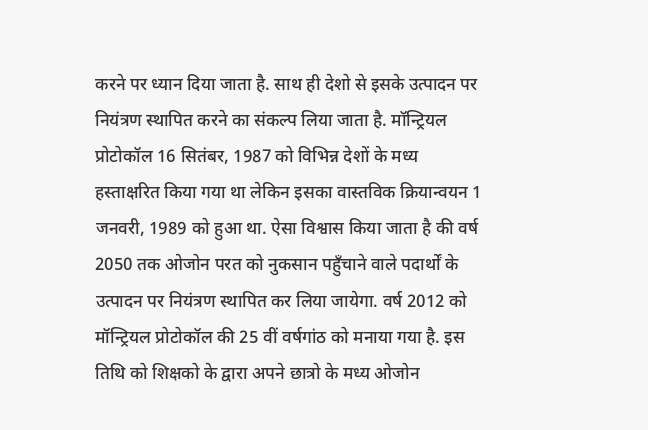करने पर ध्यान दिया जाता है. साथ ही देशो से इसके उत्पादन पर नियंत्रण स्थापित करने का संकल्प लिया जाता है. मॉन्ट्रियल प्रोटोकॉल 16 सितंबर, 1987 को विभिन्न देशों के मध्य हस्ताक्षरित किया गया था लेकिन इसका वास्तविक क्रियान्वयन 1 जनवरी, 1989 को हुआ था. ऐसा विश्वास किया जाता है की वर्ष 2050 तक ओजोन परत को नुकसान पहुँचाने वाले पदार्थों के उत्पादन पर नियंत्रण स्थापित कर लिया जायेगा. वर्ष 2012 को मॉन्ट्रियल प्रोटोकॉल की 25 वीं वर्षगांठ को मनाया गया है. इस तिथि को शिक्षको के द्वारा अपने छात्रो के मध्य ओजोन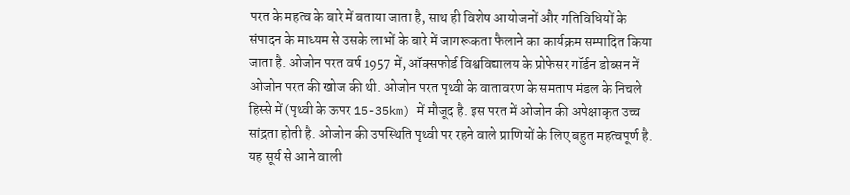परत के महत्व के बारे में बताया जाता है, साथ ही विशेष आयोजनों और गतिविधियों के संपादन के माध्यम से उसके लाभों के बारे में जागरूकता फैलाने का कार्यक्रम सम्पादित किया जाता है. ओजोन परत वर्ष 1957 में, ऑक्सफोर्ड विश्वविद्यालय के प्रोफेसर गॉर्डन डोब्सन नें ओजोन परत की खोज की थी. ओजोन परत पृथ्वी के वातावरण के समताप मंडल के निचले हिस्से में (पृथ्वी के ऊपर 15-35km) में मौजूद है. इस परत में ओजोन की अपेक्षाकृत उच्च सांद्रता होती है. ओजोन की उपस्थिति पृथ्वी पर रहने वाले प्राणियों के लिए बहुत महत्वपूर्ण है. यह सूर्य से आने वाली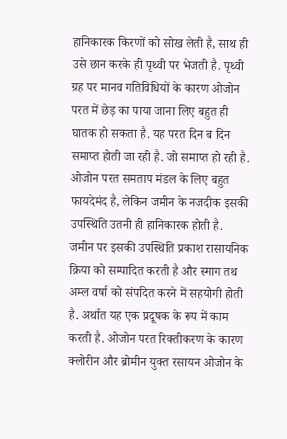हानिकारक किरणों को सोख लेती है, साथ ही उसे छान करके ही पृथ्वी पर भेजती है. पृथ्वी ग्रह पर मानव गतिविधियों के कारण ओजोन परत में छेड़ का पाया जाना लिए बहुत ही घातक हो सकता है. यह परत दिन ब दिन समाप्त होती जा रही है. जो समाप्त हो रही है. ओजोन परत समताप मंडल के लिए बहुत फायदेमंद है, लेकिन जमीन के नजदीक इसकी उपस्थिति उतनी ही हानिकारक होती है. जमीन पर इसकी उपस्थिति प्रकाश रासायनिक क्रिया को सम्पादित करती है और स्माग तथ अम्ल वर्षा को संपदित करने में सहयोगी होती है. अर्थात यह एक प्रदूषक के रूप में काम करती है. ओजोन परत रिक्तीकरण के कारण क्लोरीन और ब्रोमीन युक्त रसायन ओजोन के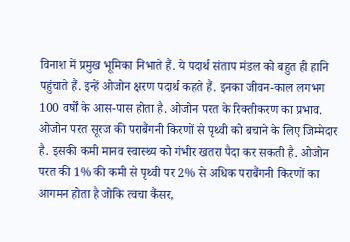विनाश में प्रमुख भूमिका निभाते हैं. ये पदार्थ संताप मंडल को बहुत ही हानि पहुंचाते हैं. इन्हें ओजोन क्षरण पदार्थ कहते हैं. इनका जीवन-काल लगभग 100 वर्षों के आस-पास होता है. ओजोन परत के रिक्तीकरण का प्रभाव. ओजोन परत सूरज की पराबैंगनी किरणों से पृथ्वी को बचाने के लिए जिम्मेदार है. इसकी कमी मानव स्वास्थ्य को गंभीर खतरा पैदा कर सकती है. ओजोन परत की 1% की कमी से पृथ्वी पर 2% से अधिक पराबैंगनी किरणों का आगमन होता है जोकि त्वचा कैंसर,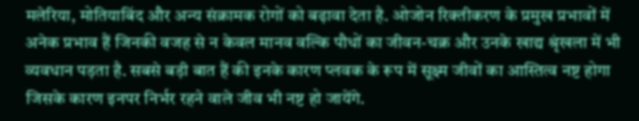मलेरिया, मोतियाबिंद और अन्य संक्रामक रोगों को बढ़ावा देता है. ओजोन रिक्तीकरण के प्रमुख प्रभावों में अनेक प्रभाव हैं जिनकी वजह से न केवल मानव वल्कि पौधों का जीवन-चक्र और उनके खाद्य श्रृंखला में भी व्यवधान पड़ता है. सबसे बड़ी बात हैं की इनके कारण प्लवक के रूप में सूक्ष्म जीवों का आस्तित्व नष्ट होगा जिसके कारण इनपर निर्भर रहने वाले जीव भी नष्ट हो जायेंगे.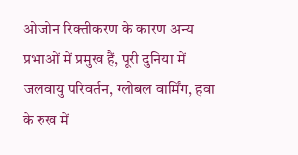ओजोन रिक्तीकरण के कारण अन्य प्रभाओं में प्रमुख हैं, पूरी दुनिया में जलवायु परिवर्तन, ग्लोबल वार्मिंग, हवा के रुख में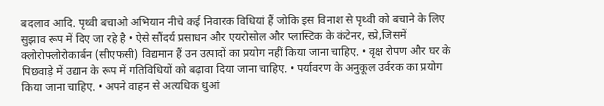बदलाव आदि. पृथ्वी बचाओ अभियान नीचे कई निवारक विधियां हैं जोकि इस विनाश से पृथ्वी को बचाने के लिए सुझाव रूप में दिए जा रहे है • ऐसे सौंदर्य प्रसाधन और एयरोसोल और प्लास्टिक के कंटेनर, स्प्रे,जिसमें क्लोरोफ्लोरोकार्बन (सीएफसी) विद्यमान हैं उन उत्पादों का प्रयोग नहीं किया जाना चाहिए. • वृक्ष रोपण और घर के पिछवाड़े में उद्यान के रूप में गतिविधियों को बढ़ावा दिया जाना चाहिए. • पर्यावरण के अनुकूल उर्वरक का प्रयोग किया जाना चाहिए. • अपने वाहन से अत्यधिक धुआं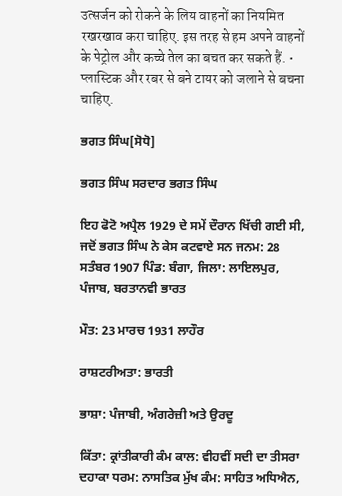उत्सर्जन को रोकने के लिय वाहनों का नियमित रखरखाव करा चाहिए. इस तरह से हम अपने वाहनों के पेट्रोल और कच्चे तेल का बचत कर सकते हैं. • प्लास्टिक और रबर से बने टायर को जलाने से बचना चाहिए.

ਭਗਤ ਸਿੰਘ[ਸੋਧੋ]

ਭਗਤ ਸਿੰਘ ਸਰਦਾਰ ਭਗਤ ਸਿੰਘ

ਇਹ ਫੋਟੋ ਅਪ੍ਰੈਲ 1929 ਦੇ ਸਮੇਂ ਦੌਰਾਨ ਖਿੱਚੀ ਗਈ ਸੀ, ਜਦੋਂ ਭਗਤ ਸਿੰਘ ਨੇ ਕੇਸ ਕਟਵਾਏ ਸਨ ਜਨਮ: 28 ਸਤੰਬਰ 1907 ਪਿੰਡ: ਬੰਗਾ, ਜਿਲਾ: ਲਾਇਲਪੁਰ, ਪੰਜਾਬ, ਬਰਤਾਨਵੀ ਭਾਰਤ

ਮੌਤ: 23 ਮਾਰਚ 1931 ਲਾਹੌਰ

ਰਾਸ਼ਟਰੀਅਤਾ: ਭਾਰਤੀ

ਭਾਸ਼ਾ: ਪੰਜਾਬੀ, ਅੰਗਰੇਜ਼ੀ ਅਤੇ ਉਰਦੂ

ਕਿੱਤਾ: ਕ੍ਰਾਂਤੀਕਾਰੀ ਕੰਮ ਕਾਲ: ਵੀਹਵੀਂ ਸਦੀ ਦਾ ਤੀਸਰਾ ਦਹਾਕਾ ਧਰਮ: ਨਾਸਤਿਕ ਮੁੱਖ ਕੰਮ: ਸਾਹਿਤ ਅਧਿਐਨ,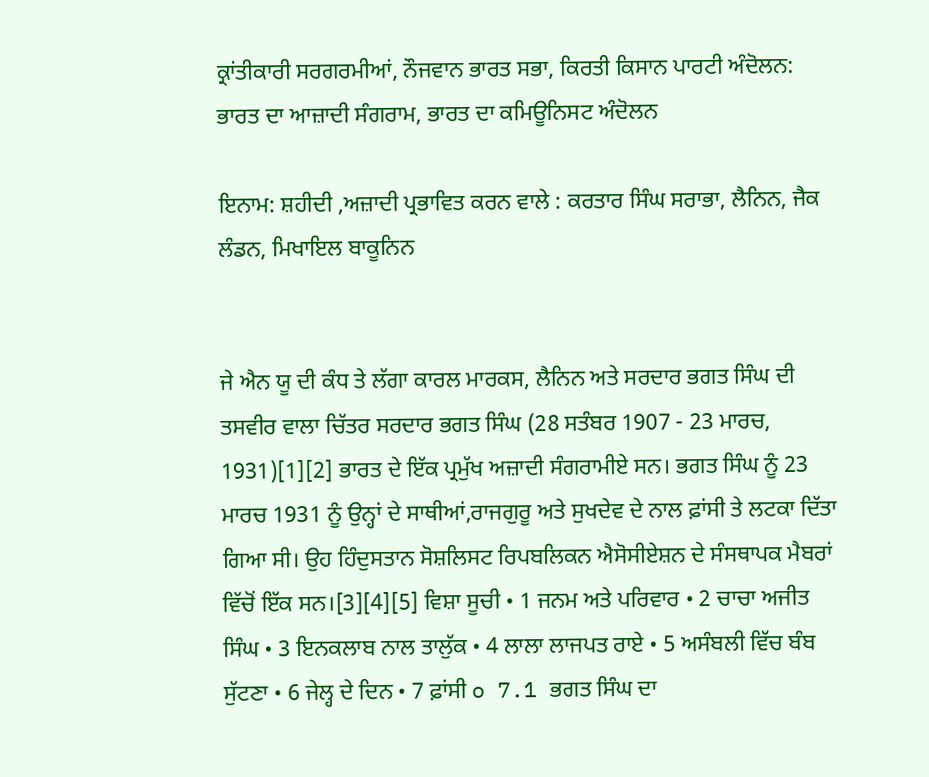ਕ੍ਰਾਂਤੀਕਾਰੀ ਸਰਗਰਮੀਆਂ, ਨੌਜਵਾਨ ਭਾਰਤ ਸਭਾ, ਕਿਰਤੀ ਕਿਸਾਨ ਪਾਰਟੀ ਅੰਦੋਲਨ: ਭਾਰਤ ਦਾ ਆਜ਼ਾਦੀ ਸੰਗਰਾਮ, ਭਾਰਤ ਦਾ ਕਮਿਊਨਿਸਟ ਅੰਦੋਲਨ

ਇਨਾਮ: ਸ਼ਹੀਦੀ ,ਅਜ਼ਾਦੀ ਪ੍ਰਭਾਵਿਤ ਕਰਨ ਵਾਲੇ : ਕਰਤਾਰ ਸਿੰਘ ਸਰਾਭਾ, ਲੈਨਿਨ, ਜੈਕ ਲੰਡਨ, ਮਿਖਾਇਲ ਬਾਕੂਨਿਨ


ਜੇ ਐਨ ਯੂ ਦੀ ਕੰਧ ਤੇ ਲੱਗਾ ਕਾਰਲ ਮਾਰਕਸ, ਲੈਨਿਨ ਅਤੇ ਸਰਦਾਰ ਭਗਤ ਸਿੰਘ ਦੀ ਤਸਵੀਰ ਵਾਲਾ ਚਿੱਤਰ ਸਰਦਾਰ ਭਗਤ ਸਿੰਘ (28 ਸਤੰਬਰ 1907 - 23 ਮਾਰਚ, 1931)[1][2] ਭਾਰਤ ਦੇ ਇੱਕ ਪ੍ਰਮੁੱਖ ਅਜ਼ਾਦੀ ਸੰਗਰਾਮੀਏ ਸਨ। ਭਗਤ ਸਿੰਘ ਨੂੰ 23 ਮਾਰਚ 1931 ਨੂੰ ਉਨ੍ਹਾਂ ਦੇ ਸਾਥੀਆਂ,ਰਾਜਗੁਰੂ ਅਤੇ ਸੁਖਦੇਵ ਦੇ ਨਾਲ ਫ਼ਾਂਸੀ ਤੇ ਲਟਕਾ ਦਿੱਤਾ ਗਿਆ ਸੀ। ਉਹ ਹਿੰਦੁਸਤਾਨ ਸੋਸ਼ਲਿਸਟ ਰਿਪਬਲਿਕਨ ਐਸੋਸੀਏਸ਼ਨ ਦੇ ਸੰਸਥਾਪਕ ਮੈਬਰਾਂ ਵਿੱਚੋਂ ਇੱਕ ਸਨ।[3][4][5] ਵਿਸ਼ਾ ਸੂਚੀ • 1 ਜਨਮ ਅਤੇ ਪਰਿਵਾਰ • 2 ਚਾਚਾ ਅਜੀਤ ਸਿੰਘ • 3 ਇਨਕਲਾਬ ਨਾਲ ਤਾਲੁੱਕ • 4 ਲਾਲਾ ਲਾਜਪਤ ਰਾਏ • 5 ਅਸੰਬਲੀ ਵਿੱਚ ਬੰਬ ਸੁੱਟਣਾ • 6 ਜੇਲ੍ਹ ਦੇ ਦਿਨ • 7 ਫ਼ਾਂਸੀ o 7.1 ਭਗਤ ਸਿੰਘ ਦਾ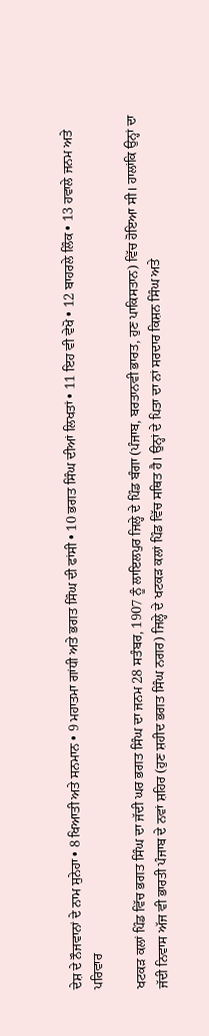ਦੇਸ਼ ਦੇ ਨੌਜਵਾਨਾਂ ਦੇ ਨਾਮ ਸੁਨੇਹਾ • 8 ਖਿਆਤੀ ਅਤੇ ਸਨਮਾਨ • 9 ਮਹਾਤਮਾ ਗਾਂਧੀ ਅਤੇ ਭਗਤ ਸਿੰਘ ਦੀ ਫਾਂਸੀ • 10 ਭਗਤ ਸਿੰਘ ਦੀਆਂ ਲਿਖਤਾਂ • 11 ਇਹ ਵੀ ਵੇਖੋ • 12 ਬਾਹਰਲੇ ਲਿੰਕ • 13 ਹਵਾਲੇ ਜਨਮ ਅਤੇ ਪਰਿਵਾਰ

ਖਟਕੜ ਕਲਾਂ ਪਿੰਡ ਵਿੱਚ ਭਗਤ ਸਿੰਘ ਦਾ ਜੱਦੀ ਘਰ ਭਗਤ ਸਿੰਘ ਦਾ ਜਨਮ 28 ਸਤੰਬਰ, 1907 ਨੂੰ ਲਾਇਲਪੁਰ ਜਿਲ੍ਹੇ ਦੇ ਪਿੰਡ ਬੰਗਾ (ਪੰਜਾਬ, ਬਰਤਾਨਵੀ ਭਾਰਤ, ਹੁਣ ਪਾਕਿਸਤਾਨ) ਵਿੱਚ ਹੋਇਆ ਸੀ। ਹਾਲਾਂਕਿ ਉਨ੍ਹਾਂ ਦਾ ਜੱਦੀ ਨਿਵਾਸ ਅੱਜ ਵੀ ਭਾਰਤੀ ਪੰਜਾਬ ਦੇ ਨਵਾਂ ਸ਼ਹਿਰ (ਹੁਣ ਸ਼ਹੀਦ ਭਗਤ ਸਿੰਘ ਨਗਰ) ਜਿਲ੍ਹੇ ਦੇ ਖਟਕੜ ਕਲਾਂ ਪਿੰਡ ਵਿੱਚ ਸਥਿਤ ਹੈ। ਉਨ੍ਹਾਂ ਦੇ ਪਿਤਾ ਦਾ ਨਾਂ ਸਰਦਾਰ ਕਿਸ਼ਨ ਸਿੰਘ ਅਤੇ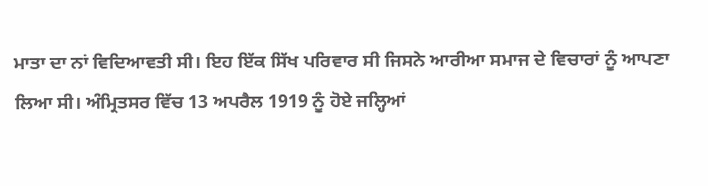ਮਾਤਾ ਦਾ ਨਾਂ ਵਿਦਿਆਵਤੀ ਸੀ। ਇਹ ਇੱਕ ਸਿੱਖ ਪਰਿਵਾਰ ਸੀ ਜਿਸਨੇ ਆਰੀਆ ਸਮਾਜ ਦੇ ਵਿਚਾਰਾਂ ਨੂੰ ਆਪਣਾ ਲਿਆ ਸੀ। ਅੰਮ੍ਰਿਤਸਰ ਵਿੱਚ 13 ਅਪਰੈਲ 1919 ਨੂੰ ਹੋਏ ਜਲ੍ਹਿਆਂ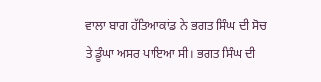ਵਾਲਾ ਬਾਗ ਹੱਤਿਆਕਾਂਡ ਨੇ ਭਗਤ ਸਿੰਘ ਦੀ ਸੋਚ ਤੇ ਡੂੰਘਾ ਅਸਰ ਪਾਇਆ ਸੀ। ਭਗਤ ਸਿੰਘ ਦੀ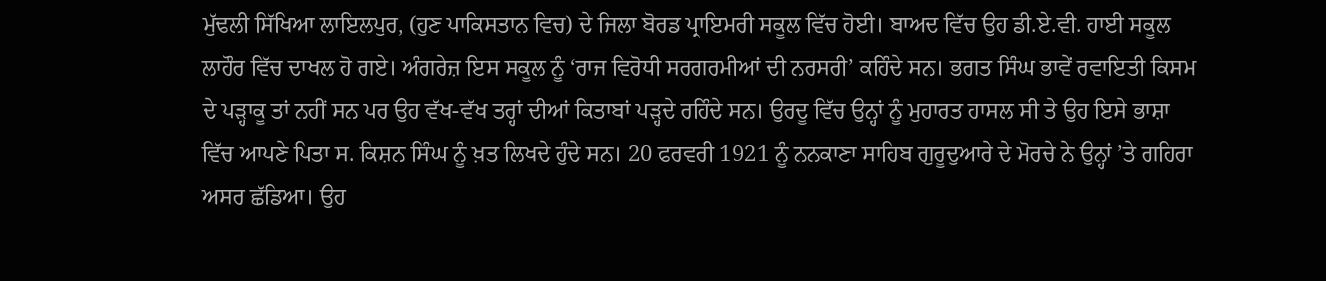ਮੁੱਢਲੀ ਸਿੱਖਿਆ ਲਾਇਲਪੁਰ, (ਹੁਣ ਪਾਕਿਸਤਾਨ ਵਿਚ) ਦੇ ਜਿਲਾ ਬੋਰਡ ਪ੍ਰਾਇਮਰੀ ਸਕੂਲ ਵਿੱਚ ਹੋਈ। ਬਾਅਦ ਵਿੱਚ ਉਹ ਡੀ.ਏ.ਵੀ. ਹਾਈ ਸਕੂਲ ਲਾਹੌਰ ਵਿੱਚ ਦਾਖਲ ਹੋ ਗਏ। ਅੰਗਰੇਜ਼ ਇਸ ਸਕੂਲ ਨੂੰ ‘ਰਾਜ ਵਿਰੋਧੀ ਸਰਗਰਮੀਆਂ ਦੀ ਨਰਸਰੀ’ ਕਹਿੰਦੇ ਸਨ। ਭਗਤ ਸਿੰਘ ਭਾਵੇਂ ਰਵਾਇਤੀ ਕਿਸਮ ਦੇ ਪੜ੍ਹਾਕੂ ਤਾਂ ਨਹੀਂ ਸਨ ਪਰ ਉਹ ਵੱਖ-ਵੱਖ ਤਰ੍ਹਾਂ ਦੀਆਂ ਕਿਤਾਬਾਂ ਪੜ੍ਹਦੇ ਰਹਿੰਦੇ ਸਨ। ਉਰਦੂ ਵਿੱਚ ਉਨ੍ਹਾਂ ਨੂੰ ਮੁਹਾਰਤ ਹਾਸਲ ਸੀ ਤੇ ਉਹ ਇਸੇ ਭਾਸ਼ਾ ਵਿੱਚ ਆਪਣੇ ਪਿਤਾ ਸ. ਕਿਸ਼ਨ ਸਿੰਘ ਨੂੰ ਖ਼ਤ ਲਿਖਦੇ ਹੁੰਦੇ ਸਨ। 20 ਫਰਵਰੀ 1921 ਨੂੰ ਨਨਕਾਣਾ ਸਾਹਿਬ ਗੁਰੂਦੁਆਰੇ ਦੇ ਮੋਰਚੇ ਨੇ ਉਨ੍ਹਾਂ ’ਤੇ ਗਹਿਰਾ ਅਸਰ ਛੱਡਿਆ। ਉਹ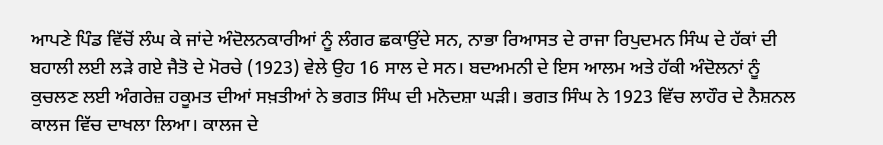ਆਪਣੇ ਪਿੰਡ ਵਿੱਚੋਂ ਲੰਘ ਕੇ ਜਾਂਦੇ ਅੰਦੋਲਨਕਾਰੀਆਂ ਨੂੰ ਲੰਗਰ ਛਕਾਉਂਦੇ ਸਨ, ਨਾਭਾ ਰਿਆਸਤ ਦੇ ਰਾਜਾ ਰਿਪੁਦਮਨ ਸਿੰਘ ਦੇ ਹੱਕਾਂ ਦੀ ਬਹਾਲੀ ਲਈ ਲੜੇ ਗਏ ਜੈਤੋ ਦੇ ਮੋਰਚੇ (1923) ਵੇਲੇ ਉਹ 16 ਸਾਲ ਦੇ ਸਨ। ਬਦਅਮਨੀ ਦੇ ਇਸ ਆਲਮ ਅਤੇ ਹੱਕੀ ਅੰਦੋਲਨਾਂ ਨੂੰ ਕੁਚਲਣ ਲਈ ਅੰਗਰੇਜ਼ ਹਕੂਮਤ ਦੀਆਂ ਸਖ਼ਤੀਆਂ ਨੇ ਭਗਤ ਸਿੰਘ ਦੀ ਮਨੋਦਸ਼ਾ ਘੜੀ। ਭਗਤ ਸਿੰਘ ਨੇ 1923 ਵਿੱਚ ਲਾਹੌਰ ਦੇ ਨੈਸ਼ਨਲ ਕਾਲਜ ਵਿੱਚ ਦਾਖਲਾ ਲਿਆ। ਕਾਲਜ ਦੇ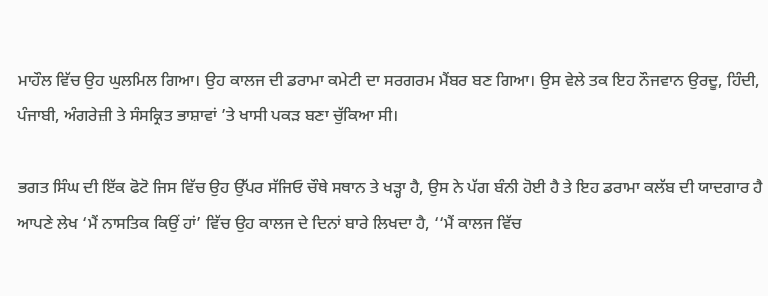ਮਾਹੌਲ ਵਿੱਚ ਉਹ ਘੁਲਮਿਲ ਗਿਆ। ਉਹ ਕਾਲਜ ਦੀ ਡਰਾਮਾ ਕਮੇਟੀ ਦਾ ਸਰਗਰਮ ਮੈਂਬਰ ਬਣ ਗਿਆ। ਉਸ ਵੇਲੇ ਤਕ ਇਹ ਨੌਜਵਾਨ ਉਰਦੂ, ਹਿੰਦੀ, ਪੰਜਾਬੀ, ਅੰਗਰੇਜ਼ੀ ਤੇ ਸੰਸਕ੍ਰਿਤ ਭਾਸ਼ਾਵਾਂ ’ਤੇ ਖਾਸੀ ਪਕੜ ਬਣਾ ਚੁੱਕਿਆ ਸੀ।

ਭਗਤ ਸਿੰਘ ਦੀ ਇੱਕ ਫੋਟੋ ਜਿਸ ਵਿੱਚ ਉਹ ਉੱਪਰ ਸੱਜਿਓ ਚੌਥੇ ਸਥਾਨ ਤੇ ਖੜ੍ਹਾ ਹੈ, ਉਸ ਨੇ ਪੱਗ ਬੰਨੀ ਹੋਈ ਹੈ ਤੇ ਇਹ ਡਰਾਮਾ ਕਲੱਬ ਦੀ ਯਾਦਗਾਰ ਹੈ ਆਪਣੇ ਲੇਖ ‘ਮੈਂ ਨਾਸਤਿਕ ਕਿਉਂ ਹਾਂ’ ਵਿੱਚ ਉਹ ਕਾਲਜ ਦੇ ਦਿਨਾਂ ਬਾਰੇ ਲਿਖਦਾ ਹੈ, ‘‘ਮੈਂ ਕਾਲਜ ਵਿੱਚ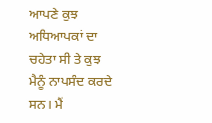ਆਪਣੇ ਕੁਝ ਅਧਿਆਪਕਾਂ ਦਾ ਚਹੇਤਾ ਸੀ ਤੇ ਕੁਝ ਮੈਨੂੰ ਨਾਪਸੰਦ ਕਰਦੇ ਸਨ। ਮੈਂ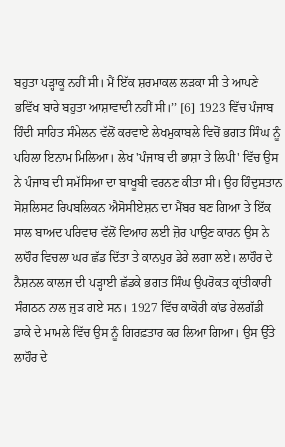ਬਹੁਤਾ ਪੜ੍ਹਾਕੂ ਨਹੀਂ ਸੀ। ਮੈਂ ਇੱਕ ਸ਼ਰਮਾਕਲ ਲੜਕਾ ਸੀ ਤੇ ਆਪਣੇ ਭਵਿੱਖ ਬਾਰੇ ਬਹੁਤਾ ਆਸ਼ਾਵਾਦੀ ਨਹੀਂ ਸੀ।’’ [6] 1923 ਵਿੱਚ ਪੰਜਾਬ ਹਿੰਦੀ ਸਾਹਿਤ ਸੰਮੇਲਨ ਵੱਲੋਂ ਕਰਵਾਏ ਲੇਖਮੁਕਾਬਲੇ ਵਿਚੋਂ ਭਗਤ ਸਿੰਘ ਨੂੰ ਪਹਿਲਾ ਇਨਾਮ ਮਿਲਿਆ। ਲੇਖ 'ਪੰਜਾਬ ਦੀ ਭਾਸ਼ਾ ਤੇ ਲਿਪੀ' ਵਿੱਚ ਉਸ ਨੇ ਪੰਜਾਬ ਦੀ ਸਮੱਸਿਆ ਦਾ ਬਾਖੂਬੀ ਵਰਨਣ ਕੀਤਾ ਸੀ। ਉਹ ਹਿੰਦੁਸਤਾਨ ਸੋਸ਼ਲਿਸਟ ਰਿਪਬਲਿਕਨ ਐਸੋਸੀਏਸ਼ਨ ਦਾ ਮੈਂਬਰ ਬਣ ਗਿਆ ਤੇ ਇੱਕ ਸਾਲ ਬਾਅਦ ਪਰਿਵਾਰ ਵੱਲੋਂ ਵਿਆਹ ਲਈ ਜ਼ੋਰ ਪਾਉਣ ਕਾਰਨ ਉਸ ਨੇ ਲਾਹੌਰ ਵਿਚਲਾ ਘਰ ਛੱਡ ਦਿੱਤਾ ਤੇ ਕਾਨਪੁਰ ਡੇਰੇ ਲਗਾ ਲਏ। ਲਾਹੌਰ ਦੇ ਨੈਸ਼ਨਲ ਕਾਲਜ ਦੀ ਪੜ੍ਹਾਈ ਛੱਡਕੇ ਭਗਤ ਸਿੰਘ ਉਪਰੋਕਤ ਕ੍ਰਾਂਤੀਕਾਰੀ ਸੰਗਠਨ ਨਾਲ ਜੁੜ ਗਏ ਸਨ। 1927 ਵਿੱਚ ਕਾਕੋਰੀ ਕਾਂਡ ਰੇਲਗੱਡੀ ਡਾਕੇ ਦੇ ਮਾਮਲੇ ਵਿੱਚ ਉਸ ਨੂੰ ਗਿਰਫ਼ਤਾਰ ਕਰ ਲਿਆ ਗਿਆ। ਉਸ ਉੱਤੇ ਲਾਹੌਰ ਦੇ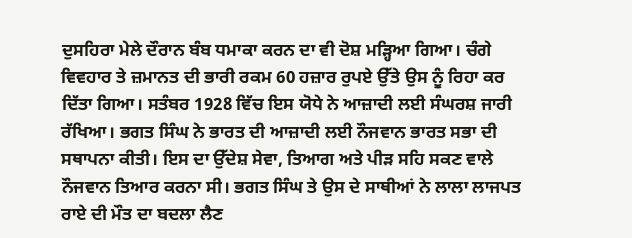ਦੁਸਹਿਰਾ ਮੇਲੇ ਦੌਰਾਨ ਬੰਬ ਧਮਾਕਾ ਕਰਨ ਦਾ ਵੀ ਦੋਸ਼ ਮੜ੍ਹਿਆ ਗਿਆ। ਚੰਗੇ ਵਿਵਹਾਰ ਤੇ ਜ਼ਮਾਨਤ ਦੀ ਭਾਰੀ ਰਕਮ 60 ਹਜ਼ਾਰ ਰੁਪਏ ਉੱਤੇ ਉਸ ਨੂੰ ਰਿਹਾ ਕਰ ਦਿੱਤਾ ਗਿਆ। ਸਤੰਬਰ 1928 ਵਿੱਚ ਇਸ ਯੋਧੇ ਨੇ ਆਜ਼ਾਦੀ ਲਈ ਸੰਘਰਸ਼ ਜਾਰੀ ਰੱਖਿਆ। ਭਗਤ ਸਿੰਘ ਨੇ ਭਾਰਤ ਦੀ ਆਜ਼ਾਦੀ ਲਈ ਨੌਜਵਾਨ ਭਾਰਤ ਸਭਾ ਦੀ ਸਥਾਪਨਾ ਕੀਤੀ। ਇਸ ਦਾ ਉੱਦੇਸ਼ ਸੇਵਾ, ਤਿਆਗ ਅਤੇ ਪੀੜ ਸਹਿ ਸਕਣ ਵਾਲੇ ਨੌਜਵਾਨ ਤਿਆਰ ਕਰਨਾ ਸੀ। ਭਗਤ ਸਿੰਘ ਤੇ ਉਸ ਦੇ ਸਾਥੀਆਂ ਨੇ ਲਾਲਾ ਲਾਜਪਤ ਰਾਏ ਦੀ ਮੌਤ ਦਾ ਬਦਲਾ ਲੈਣ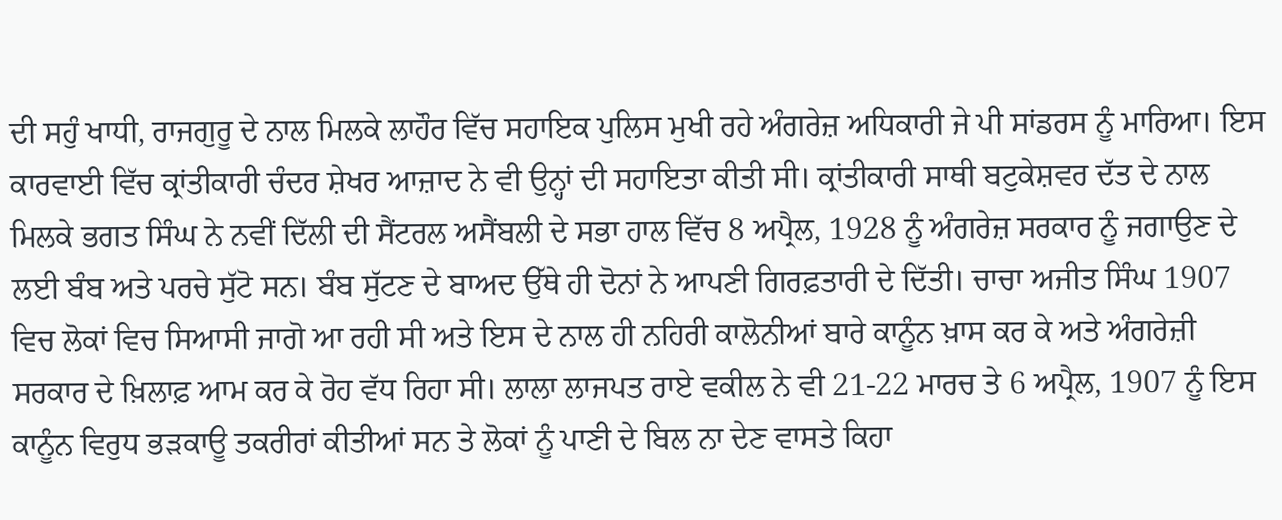ਦੀ ਸਹੁੰ ਖਾਧੀ, ਰਾਜਗੁਰੂ ਦੇ ਨਾਲ ਮਿਲਕੇ ਲਾਹੌਰ ਵਿੱਚ ਸਹਾਇਕ ਪੁਲਿਸ ਮੁਖੀ ਰਹੇ ਅੰਗਰੇਜ਼ ਅਧਿਕਾਰੀ ਜੇ ਪੀ ਸਾਂਡਰਸ ਨੂੰ ਮਾਰਿਆ। ਇਸ ਕਾਰਵਾਈ ਵਿੱਚ ਕ੍ਰਾਂਤੀਕਾਰੀ ਚੰਦਰ ਸ਼ੇਖਰ ਆਜ਼ਾਦ ਨੇ ਵੀ ਉਨ੍ਹਾਂ ਦੀ ਸਹਾਇਤਾ ਕੀਤੀ ਸੀ। ਕ੍ਰਾਂਤੀਕਾਰੀ ਸਾਥੀ ਬਟੁਕੇਸ਼ਵਰ ਦੱਤ ਦੇ ਨਾਲ ਮਿਲਕੇ ਭਗਤ ਸਿੰਘ ਨੇ ਨਵੀਂ ਦਿੱਲੀ ਦੀ ਸੈਂਟਰਲ ਅਸੈਂਬਲੀ ਦੇ ਸਭਾ ਹਾਲ ਵਿੱਚ 8 ਅਪ੍ਰੈਲ, 1928 ਨੂੰ ਅੰਗਰੇਜ਼ ਸਰਕਾਰ ਨੂੰ ਜਗਾਉਣ ਦੇ ਲਈ ਬੰਬ ਅਤੇ ਪਰਚੇ ਸੁੱਟੋ ਸਨ। ਬੰਬ ਸੁੱਟਣ ਦੇ ਬਾਅਦ ਉੱਥੇ ਹੀ ਦੋਨਾਂ ਨੇ ਆਪਣੀ ਗਿਰਫ਼ਤਾਰੀ ਦੇ ਦਿੱਤੀ। ਚਾਚਾ ਅਜੀਤ ਸਿੰਘ 1907 ਵਿਚ ਲੋਕਾਂ ਵਿਚ ਸਿਆਸੀ ਜਾਗੋ ਆ ਰਹੀ ਸੀ ਅਤੇ ਇਸ ਦੇ ਨਾਲ ਹੀ ਨਹਿਰੀ ਕਾਲੋਨੀਆਂ ਬਾਰੇ ਕਾਨੂੰਨ ਖ਼ਾਸ ਕਰ ਕੇ ਅਤੇ ਅੰਗਰੇਜ਼ੀ ਸਰਕਾਰ ਦੇ ਖ਼ਿਲਾਫ਼ ਆਮ ਕਰ ਕੇ ਰੋਹ ਵੱਧ ਰਿਹਾ ਸੀ। ਲਾਲਾ ਲਾਜਪਤ ਰਾਏ ਵਕੀਲ ਨੇ ਵੀ 21-22 ਮਾਰਚ ਤੇ 6 ਅਪ੍ਰੈਲ, 1907 ਨੂੰ ਇਸ ਕਾਨੂੰਨ ਵਿਰੁਧ ਭੜਕਾਊ ਤਕਰੀਰਾਂ ਕੀਤੀਆਂ ਸਨ ਤੇ ਲੋਕਾਂ ਨੂੰ ਪਾਣੀ ਦੇ ਬਿਲ ਨਾ ਦੇਣ ਵਾਸਤੇ ਕਿਹਾ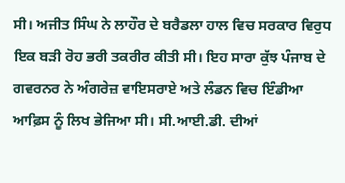ਸੀ। ਅਜੀਤ ਸਿੰਘ ਨੇ ਲਾਹੌਰ ਦੇ ਬਰੈਡਲਾ ਹਾਲ ਵਿਚ ਸਰਕਾਰ ਵਿਰੁਧ ਇਕ ਬੜੀ ਰੋਹ ਭਰੀ ਤਕਰੀਰ ਕੀਤੀ ਸੀ। ਇਹ ਸਾਰਾ ਕੁੱਝ ਪੰਜਾਬ ਦੇ ਗਵਰਨਰ ਨੇ ਅੰਗਰੇਜ਼ ਵਾਇਸਰਾਏ ਅਤੇ ਲੰਡਨ ਵਿਚ ਇੰਡੀਆ ਆਫ਼ਿਸ ਨੂੰ ਲਿਖ ਭੇਜਿਆ ਸੀ। ਸੀ.ਆਈ.ਡੀ. ਦੀਆਂ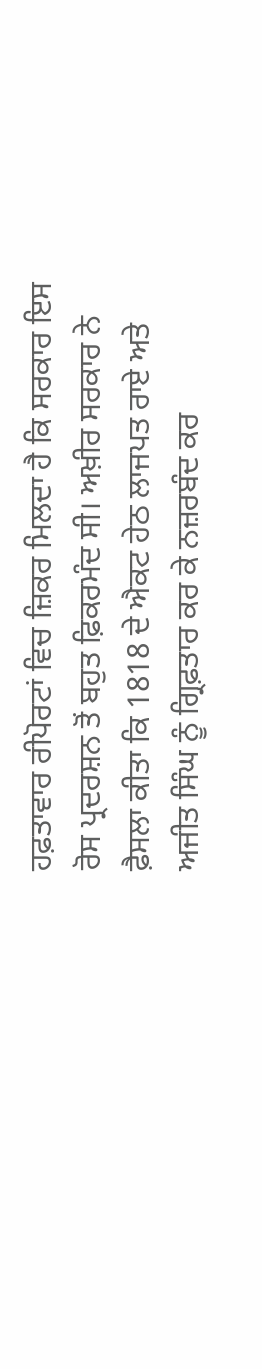ਹਫ਼ਤਾਵਾਰ ਰੀਪੋਰਟਾਂ ਵਿਚ ਜ਼ਿਕਰ ਮਿਲਦਾ ਹੈ ਕਿ ਸਰਕਾਰ ਇਸ ਰੋਸ ਪ੍ਰਦਰਸ਼ਨ ਤੋਂ ਬਹੁਤ ਫ਼ਿਕਰਮੰਦ ਸੀ। ਅਖ਼ੀਰ ਸਰਕਾਰ ਨੇ ਫ਼ੈਸਲਾ ਕੀਤਾ ਕਿ 1818 ਦੇ ਐਕਟ ਹੇਠ ਲਾਜਪਤ ਰਾਏ ਅਤੇ ਅਜੀਤ ਸਿੰਘ ਨੂੰ ਗ੍ਰਿਫ਼ਤਾਰ ਕਰ ਕੇ ਨਜ਼ਰਬੰਦ ਕਰ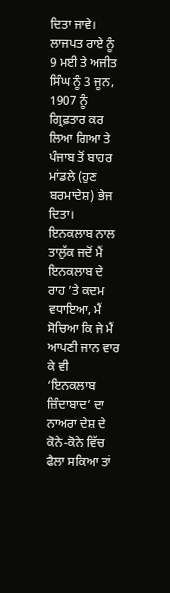ਦਿਤਾ ਜਾਵੇ। ਲਾਜਪਤ ਰਾਏ ਨੂੰ 9 ਮਈ ਤੇ ਅਜੀਤ ਸਿੰਘ ਨੂੰ 3 ਜੂਨ, 1907 ਨੂੰ ਗ੍ਰਿਫ਼ਤਾਰ ਕਰ ਲਿਆ ਗਿਆ ਤੇ ਪੰਜਾਬ ਤੋਂ ਬਾਹਰ ਮਾਂਡਲੇ (ਹੁਣ ਬਰਮਾਦੇਸ਼) ਭੇਜ ਦਿਤਾ। ਇਨਕਲਾਬ ਨਾਲ ਤਾਲੁੱਕ ਜਦੋਂ ਮੈਂ ਇਨਕਲਾਬ ਦੇ ਰਾਹ ’ਤੇ ਕਦਮ ਵਧਾਇਆ, ਮੈਂ ਸੋਚਿਆ ਕਿ ਜੇ ਮੈਂ ਆਪਣੀ ਜਾਨ ਵਾਰ ਕੇ ਵੀ ‘ਇਨਕਲਾਬ ਜ਼ਿੰਦਾਬਾਦ’ ਦਾ ਨਾਅਰਾ ਦੇਸ਼ ਦੇ ਕੋਨੇ-ਕੋਨੇ ਵਿੱਚ ਫੈਲਾ ਸਕਿਆ ਤਾਂ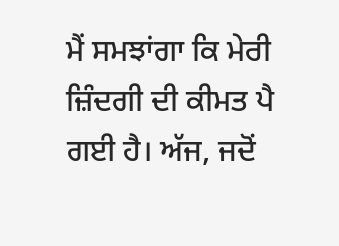ਮੈਂ ਸਮਝਾਂਗਾ ਕਿ ਮੇਰੀ ਜ਼ਿੰਦਗੀ ਦੀ ਕੀਮਤ ਪੈ ਗਈ ਹੈ। ਅੱਜ, ਜਦੋਂ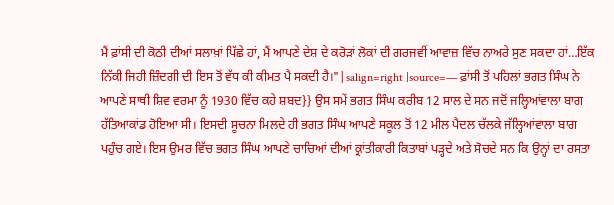ਮੈਂ ਫ਼ਾਂਸੀ ਦੀ ਕੋਠੀ ਦੀਆਂ ਸਲਾਖ਼ਾਂ ਪਿੱਛੇ ਹਾਂ, ਮੈਂ ਆਪਣੇ ਦੇਸ਼ ਦੇ ਕਰੋੜਾਂ ਲੋਕਾਂ ਦੀ ਗਰਜਵੀਂ ਆਵਾਜ਼ ਵਿੱਚ ਨਾਅਰੇ ਸੁਣ ਸਕਦਾ ਹਾਂ…ਇੱਕ ਨਿੱਕੀ ਜਿਹੀ ਜ਼ਿੰਦਗੀ ਦੀ ਇਸ ਤੋਂ ਵੱਧ ਕੀ ਕੀਮਤ ਪੈ ਸਕਦੀ ਹੈ।"|salign=right |source=— ਫ਼ਾਂਸੀ ਤੋਂ ਪਹਿਲਾਂ ਭਗਤ ਸਿੰਘ ਨੇ ਆਪਣੇ ਸਾਥੀ ਸ਼ਿਵ ਵਰਮਾ ਨੂੰ 1930 ਵਿੱਚ ਕਹੇ ਸ਼ਬਦ}} ਉਸ ਸਮੇਂ ਭਗਤ ਸਿੰਘ ਕਰੀਬ 12 ਸਾਲ ਦੇ ਸਨ ਜਦੋਂ ਜਲ੍ਹਿਆਂਵਾਲਾ ਬਾਗ ਹੱਤਿਆਕਾਂਡ ਹੋਇਆ ਸੀ। ਇਸਦੀ ਸੂਚਨਾ ਮਿਲਦੇ ਹੀ ਭਗਤ ਸਿੰਘ ਆਪਣੇ ਸਕੂਲ ਤੋਂ 12 ਮੀਲ ਪੈਦਲ ਚੱਲਕੇ ਜੱਲ੍ਹਿਆਂਵਾਲਾ ਬਾਗ ਪਹੁੰਚ ਗਏ। ਇਸ ਉਮਰ ਵਿੱਚ ਭਗਤ ਸਿੰਘ ਆਪਣੇ ਚਾਚਿਆਂ ਦੀਆਂ ਕ੍ਰਾਂਤੀਕਾਰੀ ਕਿਤਾਬਾਂ ਪੜ੍ਹਦੇ ਅਤੇ ਸੋਚਦੇ ਸਨ ਕਿ ਉਨ੍ਹਾਂ ਦਾ ਰਸਤਾ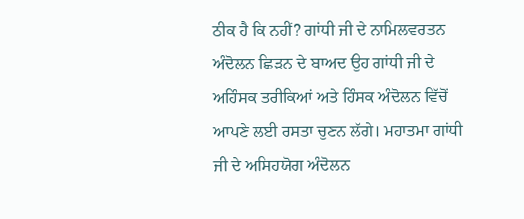ਠੀਕ ਹੈ ਕਿ ਨਹੀਂ? ਗਾਂਧੀ ਜੀ ਦੇ ਨਾਮਿਲਵਰਤਨ ਅੰਦੋਲਨ ਛਿੜਨ ਦੇ ਬਾਅਦ ਉਹ ਗਾਂਧੀ ਜੀ ਦੇ ਅਹਿੰਸਕ ਤਰੀਕਿਆਂ ਅਤੇ ਹਿੰਸਕ ਅੰਦੋਲਨ ਵਿੱਚੋਂ ਆਪਣੇ ਲਈ ਰਸਤਾ ਚੁਣਨ ਲੱਗੇ। ਮਹਾਤਮਾ ਗਾਂਧੀ ਜੀ ਦੇ ਅਸਿਹਯੋਗ ਅੰਦੋਲਨ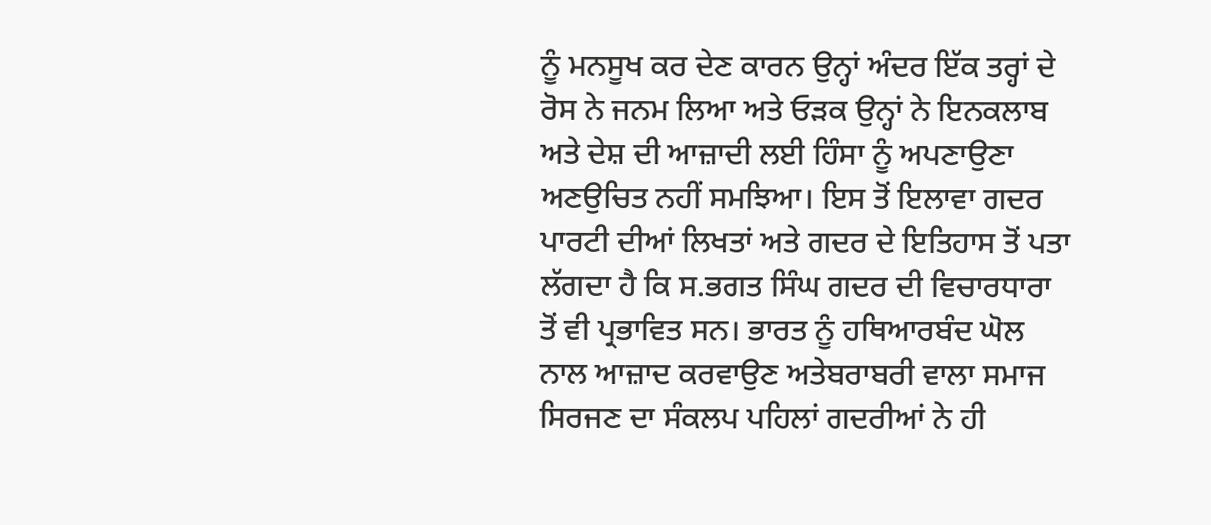ਨੂੰ ਮਨਸੂਖ ਕਰ ਦੇਣ ਕਾਰਨ ਉਨ੍ਹਾਂ ਅੰਦਰ ਇੱਕ ਤਰ੍ਹਾਂ ਦੇ ਰੋਸ ਨੇ ਜਨਮ ਲਿਆ ਅਤੇ ਓੜਕ ਉਨ੍ਹਾਂ ਨੇ ਇਨਕਲਾਬ ਅਤੇ ਦੇਸ਼ ਦੀ ਆਜ਼ਾਦੀ ਲਈ ਹਿੰਸਾ ਨੂੰ ਅਪਣਾਉਣਾ ਅਣਉਚਿਤ ਨਹੀਂ ਸਮਝਿਆ। ਇਸ ਤੋਂ ਇਲਾਵਾ ਗਦਰ ਪਾਰਟੀ ਦੀਆਂ ਲਿਖਤਾਂ ਅਤੇ ਗਦਰ ਦੇ ਇਤਿਹਾਸ ਤੋਂ ਪਤਾ ਲੱਗਦਾ ਹੈ ਕਿ ਸ.ਭਗਤ ਸਿੰਘ ਗਦਰ ਦੀ ਵਿਚਾਰਧਾਰਾ ਤੋਂ ਵੀ ਪ੍ਰਭਾਵਿਤ ਸਨ। ਭਾਰਤ ਨੂੰ ਹਥਿਆਰਬੰਦ ਘੋਲ ਨਾਲ ਆਜ਼ਾਦ ਕਰਵਾਉਣ ਅਤੇਬਰਾਬਰੀ ਵਾਲਾ ਸਮਾਜ ਸਿਰਜਣ ਦਾ ਸੰਕਲਪ ਪਹਿਲਾਂ ਗਦਰੀਆਂ ਨੇ ਹੀ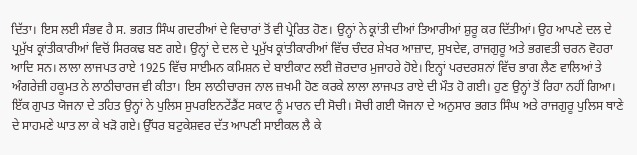ਦਿੱਤਾ। ਇਸ ਲਈ ਸੰਭਵ ਹੈ ਸ. ਭਗਤ ਸਿੰਘ ਗਦਰੀਆਂ ਦੇ ਵਿਚਾਰਾਂ ਤੋਂ ਵੀ ਪ੍ਰੇਰਿਤ ਹੋਣ। ਉਨ੍ਹਾਂ ਨੇ ਕ੍ਰਾਂਤੀ ਦੀਆਂ ਤਿਆਰੀਆਂ ਸ਼ੁਰੂ ਕਰ ਦਿੱਤੀਆਂ। ਉਹ ਆਪਣੇ ਦਲ ਦੇ ਪ੍ਰਮੁੱਖ ਕ੍ਰਾਂਤੀਕਾਰੀਆਂ ਵਿਚੋਂ ਸਿਰਕਢ ਬਣ ਗਏ। ਉਨ੍ਹਾਂ ਦੇ ਦਲ ਦੇ ਪ੍ਰਮੁੱਖ ਕ੍ਰਾਂਤੀਕਾਰੀਆਂ ਵਿੱਚ ਚੰਦਰ ਸ਼ੇਖਰ ਆਜ਼ਾਦ, ਸੁਖਦੇਵ, ਰਾਜਗੁਰੂ ਅਤੇ ਭਗਵਤੀ ਚਰਨ ਵੋਹਰਾ ਆਦਿ ਸਨ। ਲਾਲਾ ਲਾਜਪਤ ਰਾਏ 1925 ਵਿੱਚ ਸਾਈਮਨ ਕਮਿਸ਼ਨ ਦੇ ਬਾਈਕਾਟ ਲਈ ਜ਼ੋਰਦਾਰ ਮੁਜਾਹਰੇ ਹੋਏ। ਇਨ੍ਹਾਂ ਪਰਦਰਸ਼ਨਾਂ ਵਿੱਚ ਭਾਗ ਲੈਣ ਵਾਲਿਆਂ ਤੇ ਅੰਗਰੇਜ਼ੀ ਹਕੂਮਤ ਨੇ ਲਾਠੀਚਾਰਜ ਵੀ ਕੀਤਾ। ਇਸ ਲਾਠੀਚਾਰਜ ਨਾਲ ਜ਼ਖਮੀ ਹੋਣ ਕਰਕੇ ਲਾਲਾ ਲਾਜਪਤ ਰਾਏ ਦੀ ਮੌਤ ਹੋ ਗਈ। ਹੁਣ ਉਨ੍ਹਾਂ ਤੋਂ ਰਿਹਾ ਨਹੀਂ ਗਿਆ। ਇੱਕ ਗੁਪਤ ਯੋਜਨਾ ਦੇ ਤਹਿਤ ਉਨ੍ਹਾਂ ਨੇ ਪੁਲਿਸ ਸੁਪਰਇਨਟੇਂਡੈਂਟ ਸਕਾਟ ਨੂੰ ਮਾਰਨ ਦੀ ਸੋਚੀ। ਸੋਚੀ ਗਈ ਯੋਜਨਾ ਦੇ ਅਨੁਸਾਰ ਭਗਤ ਸਿੰਘ ਅਤੇ ਰਾਜਗੁਰੂ ਪੁਲਿਸ ਥਾਣੇ ਦੇ ਸਾਹਮਣੇ ਘਾਤ ਲਾ ਕੇ ਖੜੋ ਗਏ। ਉੱਧਰ ਬਟੁਕੇਸ਼ਵਰ ਦੱਤ ਆਪਣੀ ਸਾਈਕਲ ਲੈ ਕੇ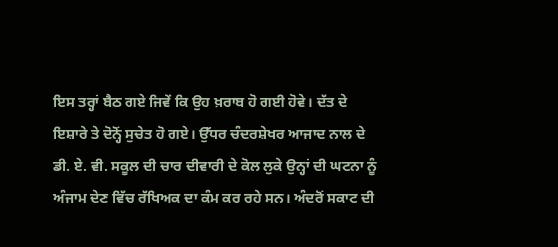ਇਸ ਤਰ੍ਹਾਂ ਬੈਠ ਗਏ ਜਿਵੇਂ ਕਿ ਉਹ ਖ਼ਰਾਬ ਹੋ ਗਈ ਹੋਵੇ। ਦੱਤ ਦੇ ਇਸ਼ਾਰੇ ਤੇ ਦੋਨ੍ਹੋਂ ਸੁਚੇਤ ਹੋ ਗਏ। ਉੱਧਰ ਚੰਦਰਸ਼ੇਖਰ ਆਜਾਦ ਨਾਲ ਦੇ ਡੀ. ਏ. ਵੀ. ਸਕੂਲ ਦੀ ਚਾਰ ਦੀਵਾਰੀ ਦੇ ਕੋਲ ਲੁਕੇ ਉਨ੍ਹਾਂ ਦੀ ਘਟਨਾ ਨੂੰ ਅੰਜਾਮ ਦੇਣ ਵਿੱਚ ਰੱਖਿਅਕ ਦਾ ਕੰਮ ਕਰ ਰਹੇ ਸਨ। ਅੰਦਰੋਂ ਸਕਾਟ ਦੀ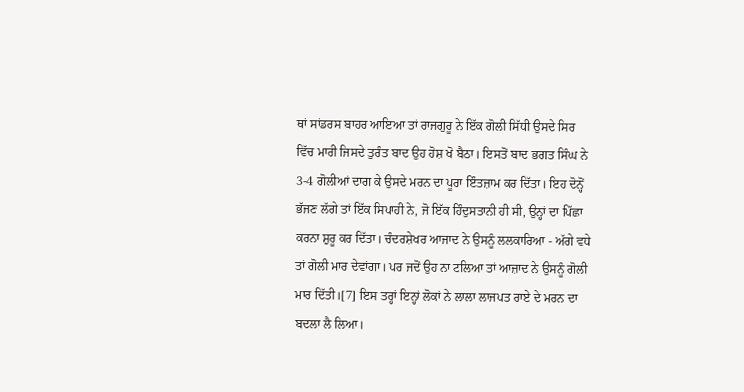ਥਾਂ ਸਾਂਡਰਸ ਬਾਹਰ ਆਇਆ ਤਾਂ ਰਾਜਗੁਰੂ ਨੇ ਇੱਕ ਗੋਲੀ ਸਿੱਧੀ ਉਸਦੇ ਸਿਰ ਵਿੱਚ ਮਾਰੀ ਜਿਸਦੇ ਤੁਰੰਤ ਬਾਦ ਉਹ ਹੋਸ਼ ਖੋ ਬੈਠਾ। ਇਸਤੋਂ ਬਾਦ ਭਗਤ ਸਿੰਘ ਨੇ 3-4 ਗੋਲੀਆਂ ਦਾਗ ਕੇ ਉਸਦੇ ਮਰਨ ਦਾ ਪੂਰਾ ਇੰਤਜ਼ਾਮ ਕਰ ਦਿੱਤਾ। ਇਹ ਦੋਨ੍ਹੋਂ ਭੱਜਣ ਲੱਗੇ ਤਾਂ ਇੱਕ ਸਿਪਾਹੀ ਨੇ, ਜੋ ਇੱਕ ਹਿੰਦੁਸਤਾਨੀ ਹੀ ਸੀ, ਉਨ੍ਹਾਂ ਦਾ ਪਿੱਛਾ ਕਰਨਾ ਸ਼ੁਰੂ ਕਰ ਦਿੱਤਾ। ਚੰਦਰਸ਼ੇਖਰ ਆਜਾਦ ਨੇ ਉਸਨੂੰ ਲਲਕਾਰਿਆ - ਅੱਗੇ ਵਧੇ ਤਾਂ ਗੋਲੀ ਮਾਰ ਦੇਵਾਂਗਾ। ਪਰ ਜਦੋਂ ਉਹ ਨਾ ਟਲਿਆ ਤਾਂ ਆਜ਼ਾਦ ਨੇ ਉਸਨੂੰ ਗੋਲੀ ਮਾਰ ਦਿੱਤੀ।[7] ਇਸ ਤਰ੍ਹਾਂ ਇਨ੍ਹਾਂ ਲੋਕਾਂ ਨੇ ਲਾਲਾ ਲਾਜਪਤ ਰਾਏ ਦੇ ਮਰਨ ਦਾ ਬਦਲਾ ਲੈ ਲਿਆ।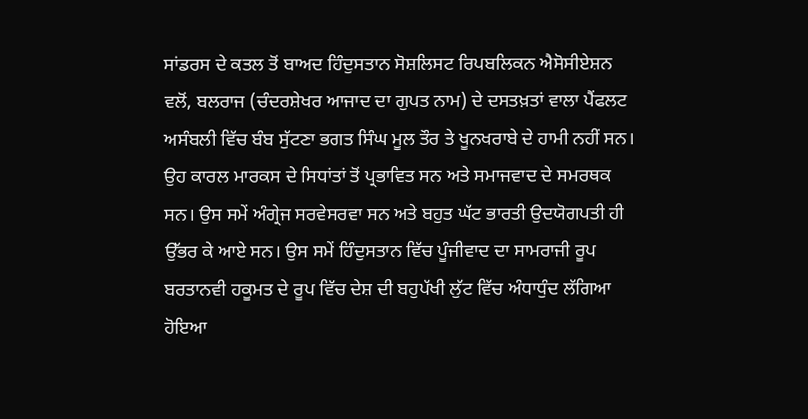ਸਾਂਡਰਸ ਦੇ ਕਤਲ ਤੋਂ ਬਾਅਦ ਹਿੰਦੁਸਤਾਨ ਸੋਸ਼ਲਿਸਟ ਰਿਪਬਲਿਕਨ ਐਸੋਸੀਏਸ਼ਨ ਵਲੋਂ, ਬਲਰਾਜ (ਚੰਦਰਸ਼ੇਖਰ ਆਜਾਦ ਦਾ ਗੁਪਤ ਨਾਮ) ਦੇ ਦਸਤਖ਼ਤਾਂ ਵਾਲਾ ਪੈਂਫਲਟ ਅਸੰਬਲੀ ਵਿੱਚ ਬੰਬ ਸੁੱਟਣਾ ਭਗਤ ਸਿੰਘ ਮੂਲ ਤੌਰ ਤੇ ਖੂਨਖਰਾਬੇ ਦੇ ਹਾਮੀ ਨਹੀਂ ਸਨ। ਉਹ ਕਾਰਲ ਮਾਰਕਸ ਦੇ ਸਿਧਾਂਤਾਂ ਤੋਂ ਪ੍ਰਭਾਵਿਤ ਸਨ ਅਤੇ ਸਮਾਜਵਾਦ ਦੇ ਸਮਰਥਕ ਸਨ। ਉਸ ਸਮੇਂ ਅੰਗ੍ਰੇਜ ਸਰਵੇਸਰਵਾ ਸਨ ਅਤੇ ਬਹੁਤ ਘੱਟ ਭਾਰਤੀ ਉਦਯੋਗਪਤੀ ਹੀ ਉੱਭਰ ਕੇ ਆਏ ਸਨ। ਉਸ ਸਮੇਂ ਹਿੰਦੁਸਤਾਨ ਵਿੱਚ ਪੂੰਜੀਵਾਦ ਦਾ ਸਾਮਰਾਜੀ ਰੂਪ ਬਰਤਾਨਵੀ ਹਕੂਮਤ ਦੇ ਰੂਪ ਵਿੱਚ ਦੇਸ਼ ਦੀ ਬਹੁਪੱਖੀ ਲੁੱਟ ਵਿੱਚ ਅੰਧਾਧੁੰਦ ਲੱਗਿਆ ਹੋਇਆ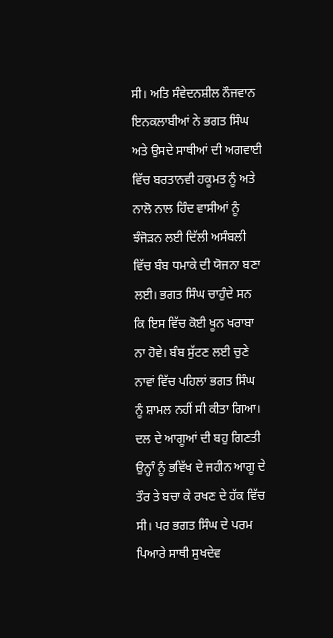ਸੀ। ਅਤਿ ਸੰਵੇਦਨਸ਼ੀਲ ਨੌਜਵਾਨ ਇਨਕਲਾਬੀਆਂ ਨੇ ਭਗਤ ਸਿੰਘ ਅਤੇ ਉਸਦੇ ਸਾਥੀਆਂ ਦੀ ਅਗਵਾਈ ਵਿੱਚ ਬਰਤਾਨਵੀ ਹਕੂਮਤ ਨੂੰ ਅਤੇ ਨਾਲੋ ਨਾਲ ਹਿੰਦ ਵਾਸੀਆਂ ਨੂੰ ਝੰਜੋੜਨ ਲਈ ਦਿੱਲੀ ਅਸੰਬਲੀ ਵਿੱਚ ਬੰਬ ਧਮਾਕੇ ਦੀ ਯੋਜਨਾ ਬਣਾ ਲਈ। ਭਗਤ ਸਿੰਘ ਚਾਹੁੰਦੇ ਸਨ ਕਿ ਇਸ ਵਿੱਚ ਕੋਈ ਖੂਨ ਖਰਾਬਾ ਨਾ ਹੋਵੇ। ਬੰਬ ਸੁੱਟਣ ਲਈ ਚੁਣੇ ਨਾਵਾਂ ਵਿੱਚ ਪਹਿਲਾਂ ਭਗਤ ਸਿੰਘ ਨੂੰ ਸ਼ਾਮਲ ਨਹੀਂ ਸੀ ਕੀਤਾ ਗਿਆ। ਦਲ ਦੇ ਆਗੂਆਂ ਦੀ ਬਹੁ ਗਿਣਤੀ ਉਨ੍ਹਾੰ ਨੂੰ ਭਵਿੱਖ ਦੇ ਜਹੀਨ ਆਗੂ ਦੇ ਤੌਰ ਤੇ ਬਚਾ ਕੇ ਰਖਣ ਦੇ ਹੱਕ ਵਿੱਚ ਸੀ। ਪਰ ਭਗਤ ਸਿੰਘ ਦੇ ਪਰਮ ਪਿਆਰੇ ਸਾਥੀ ਸੁਖਦੇਵ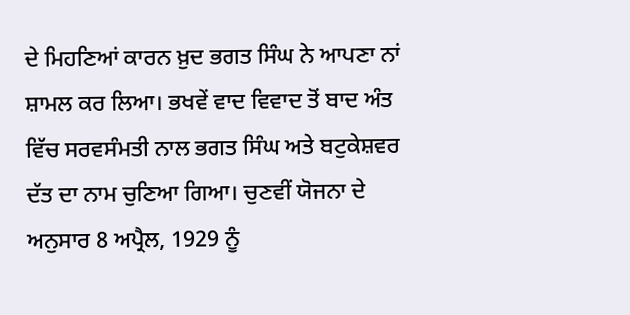ਦੇ ਮਿਹਣਿਆਂ ਕਾਰਨ ਖ਼ੁਦ ਭਗਤ ਸਿੰਘ ਨੇ ਆਪਣਾ ਨਾਂ ਸ਼ਾਮਲ ਕਰ ਲਿਆ। ਭਖਵੇਂ ਵਾਦ ਵਿਵਾਦ ਤੋਂ ਬਾਦ ਅੰਤ ਵਿੱਚ ਸਰਵਸੰਮਤੀ ਨਾਲ ਭਗਤ ਸਿੰਘ ਅਤੇ ਬਟੁਕੇਸ਼ਵਰ ਦੱਤ ਦਾ ਨਾਮ ਚੁਣਿਆ ਗਿਆ। ਚੁਣਵੀਂ ਯੋਜਨਾ ਦੇ ਅਨੁਸਾਰ 8 ਅਪ੍ਰੈਲ, 1929 ਨੂੰ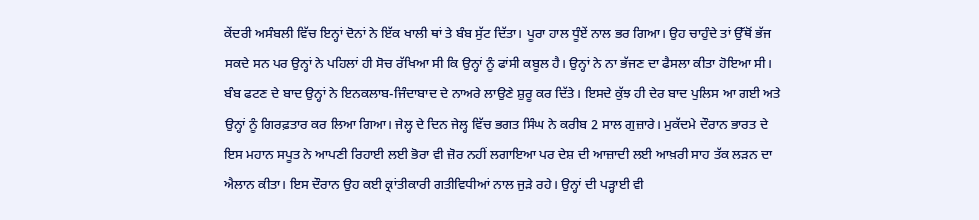ਕੇਂਦਰੀ ਅਸੰਬਲੀ ਵਿੱਚ ਇਨ੍ਹਾਂ ਦੋਨਾਂ ਨੇ ਇੱਕ ਖਾਲੀ ਥਾਂ ਤੇ ਬੰਬ ਸੁੱਟ ਦਿੱਤਾ। ਪੂਰਾ ਹਾਲ ਧੂੰਏਂ ਨਾਲ ਭਰ ਗਿਆ। ਉਹ ਚਾਹੁੰਦੇ ਤਾਂ ਉੱਥੋਂ ਭੱਜ ਸਕਦੇ ਸਨ ਪਰ ਉਨ੍ਹਾਂ ਨੇ ਪਹਿਲਾਂ ਹੀ ਸੋਚ ਰੱਖਿਆ ਸੀ ਕਿ ਉਨ੍ਹਾਂ ਨੂੰ ਫਾਂਸੀ ਕਬੂਲ ਹੈ। ਉਨ੍ਹਾਂ ਨੇ ਨਾ ਭੱਜਣ ਦਾ ਫੈਸਲਾ ਕੀਤਾ ਹੋਇਆ ਸੀ। ਬੰਬ ਫਟਣ ਦੇ ਬਾਦ ਉਨ੍ਹਾਂ ਨੇ ਇਨਕਲਾਬ-ਜਿੰਦਾਬਾਦ ਦੇ ਨਾਅਰੇ ਲਾਉਣੇ ਸ਼ੁਰੂ ਕਰ ਦਿੱਤੇ। ਇਸਦੇ ਕੁੱਝ ਹੀ ਦੇਰ ਬਾਦ ਪੁਲਿਸ ਆ ਗਈ ਅਤੇ ਉਨ੍ਹਾਂ ਨੂੰ ਗਿਰਫ਼ਤਾਰ ਕਰ ਲਿਆ ਗਿਆ। ਜੇਲ੍ਹ ਦੇ ਦਿਨ ਜੇਲ੍ਹ ਵਿੱਚ ਭਗਤ ਸਿੰਘ ਨੇ ਕਰੀਬ 2 ਸਾਲ ਗੁਜ਼ਾਰੇ। ਮੁਕੱਦਮੇ ਦੌਰਾਨ ਭਾਰਤ ਦੇ ਇਸ ਮਹਾਨ ਸਪੂਤ ਨੇ ਆਪਣੀ ਰਿਹਾਈ ਲਈ ਭੋਰਾ ਵੀ ਜ਼ੋਰ ਨਹੀਂ ਲਗਾਇਆ ਪਰ ਦੇਸ਼ ਦੀ ਆਜ਼ਾਦੀ ਲਈ ਆਖ਼ਰੀ ਸਾਹ ਤੱਕ ਲੜਨ ਦਾ ਐਲਾਨ ਕੀਤਾ। ਇਸ ਦੌਰਾਨ ਉਹ ਕਈ ਕ੍ਰਾਂਤੀਕਾਰੀ ਗਤੀਵਿਧੀਆਂ ਨਾਲ ਜੁੜੇ ਰਹੇ। ਉਨ੍ਹਾਂ ਦੀ ਪੜ੍ਹਾਈ ਵੀ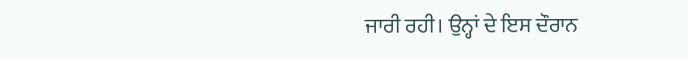ਜਾਰੀ ਰਹੀ। ਉਨ੍ਹਾਂ ਦੇ ਇਸ ਦੌਰਾਨ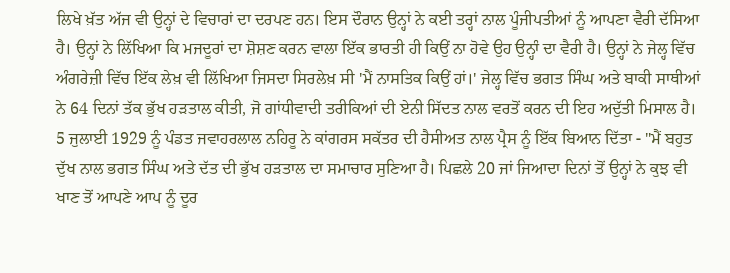ਲਿਖੇ ਖ਼ੱਤ ਅੱਜ ਵੀ ਉਨ੍ਹਾਂ ਦੇ ਵਿਚਾਰਾਂ ਦਾ ਦਰਪਣ ਹਨ। ਇਸ ਦੌਰਾਨ ਉਨ੍ਹਾਂ ਨੇ ਕਈ ਤਰ੍ਹਾਂ ਨਾਲ ਪੂੰਜੀਪਤੀਆਂ ਨੂੰ ਆਪਣਾ ਵੈਰੀ ਦੱਸਿਆ ਹੈ। ਉਨ੍ਹਾਂ ਨੇ ਲਿੱਖਿਆ ਕਿ ਮਜਦੂਰਾਂ ਦਾ ਸ਼ੋਸ਼ਣ ਕਰਨ ਵਾਲਾ ਇੱਕ ਭਾਰਤੀ ਹੀ ਕਿਉਂ ਨਾ ਹੋਵੇ ਉਹ ਉਨ੍ਹਾੰ ਦਾ ਵੈਰੀ ਹੈ। ਉਨ੍ਹਾਂ ਨੇ ਜੇਲ੍ਹ ਵਿੱਚ ਅੰਗਰੇਜ਼ੀ ਵਿੱਚ ਇੱਕ ਲੇਖ਼ ਵੀ ਲਿੱਖਿਆ ਜਿਸਦਾ ਸਿਰਲੇਖ਼ ਸੀ 'ਮੈਂ ਨਾਸਤਿਕ ਕਿਉਂ ਹਾਂ।' ਜੇਲ੍ਹ ਵਿੱਚ ਭਗਤ ਸਿੰਘ ਅਤੇ ਬਾਕੀ ਸਾਥੀਆਂ ਨੇ 64 ਦਿਨਾਂ ਤੱਕ ਭੁੱਖ ਹੜਤਾਲ ਕੀਤੀ, ਜੋ ਗਾਂਧੀਵਾਦੀ ਤਰੀਕਿਆਂ ਦੀ ਏਨੀ ਸਿੱਦਤ ਨਾਲ ਵਰਤੋਂ ਕਰਨ ਦੀ ਇਹ ਅਦੁੱਤੀ ਮਿਸਾਲ ਹੈ। 5 ਜੁਲਾਈ 1929 ਨੂੰ ਪੰਡਤ ਜਵਾਹਰਲਾਲ ਨਹਿਰੂ ਨੇ ਕਾਂਗਰਸ ਸਕੱਤਰ ਦੀ ਹੈਸੀਅਤ ਨਾਲ ਪ੍ਰੈਸ ਨੂੰ ਇੱਕ ਬਿਆਨ ਦਿੱਤਾ - "ਮੈਂ ਬਹੁਤ ਦੁੱਖ ਨਾਲ ਭਗਤ ਸਿੰਘ ਅਤੇ ਦੱਤ ਦੀ ਭੁੱਖ ਹੜਤਾਲ ਦਾ ਸਮਾਚਾਰ ਸੁਣਿਆ ਹੈ। ਪਿਛਲੇ 20 ਜਾਂ ਜਿਆਦਾ ਦਿਨਾਂ ਤੋਂ ਉਨ੍ਹਾਂ ਨੇ ਕੁਝ ਵੀ ਖਾਣ ਤੋਂ ਆਪਣੇ ਆਪ ਨੂੰ ਦੂਰ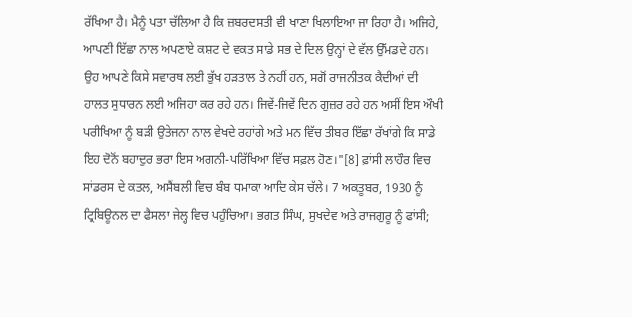ਰੱਖਿਆ ਹੈ। ਮੈਨੂੰ ਪਤਾ ਚੱਲਿਆ ਹੈ ਕਿ ਜ਼ਬਰਦਸਤੀ ਵੀ ਖਾਣਾ ਖਿਲਾਇਆ ਜਾ ਰਿਹਾ ਹੈ। ਅਜਿਹੇ, ਆਪਣੀ ਇੱਛਾ ਨਾਲ ਅਪਣਾਏ ਕਸ਼ਟ ਦੇ ਵਕਤ ਸਾਡੇ ਸਭ ਦੇ ਦਿਲ ਉਨ੍ਹਾਂ ਦੇ ਵੱਲ ਉੱਮਡਦੇ ਹਨ। ਉਹ ਆਪਣੇ ਕਿਸੇ ਸਵਾਰਥ ਲਈ ਭੁੱਖ ਹੜਤਾਲ ਤੇ ਨਹੀਂ ਹਨ, ਸਗੋਂ ਰਾਜਨੀਤਕ ਕੈਦੀਆਂ ਦੀ ਹਾਲਤ ਸੁਧਾਰਨ ਲਈ ਅਜਿਹਾ ਕਰ ਰਹੇ ਹਨ। ਜਿਵੇਂ-ਜਿਵੇਂ ਦਿਨ ਗੁਜ਼ਰ ਰਹੇ ਹਨ ਅਸੀਂ ਇਸ ਔਖੀ ਪਰੀਖਿਆ ਨੂੰ ਬੜੀ ਉਤੇਜਨਾ ਨਾਲ ਵੇਖਦੇ ਰਹਾਂਗੇ ਅਤੇ ਮਨ ਵਿੱਚ ਤੀਬਰ ਇੱਛਾ ਰੱਖਾਂਗੇ ਕਿ ਸਾਡੇ ਇਹ ਦੋਨੋਂ ਬਹਾਦੁਰ ਭਰਾ ਇਸ ਅਗਨੀ-ਪਰਿੱਖਿਆ ਵਿੱਚ ਸਫ਼ਲ ਹੋਣ।"[8] ਫ਼ਾਂਸੀ ਲਾਹੌਰ ਵਿਚ ਸਾਂਡਰਸ ਦੇ ਕਤਲ, ਅਸੈਂਬਲੀ ਵਿਚ ਬੰਬ ਧਮਾਕਾ ਆਦਿ ਕੇਸ ਚੱਲੇ। 7 ਅਕਤੂਬਰ, 1930 ਨੂੰ ਟ੍ਰਿਬਿਊਨਲ ਦਾ ਫੈਸਲਾ ਜੇਲ੍ਹ ਵਿਚ ਪਹੁੰਚਿਆ। ਭਗਤ ਸਿੰਘ, ਸੁਖਦੇਵ ਅਤੇ ਰਾਜਗੁਰੂ ਨੂੰ ਫਾਂਸੀ;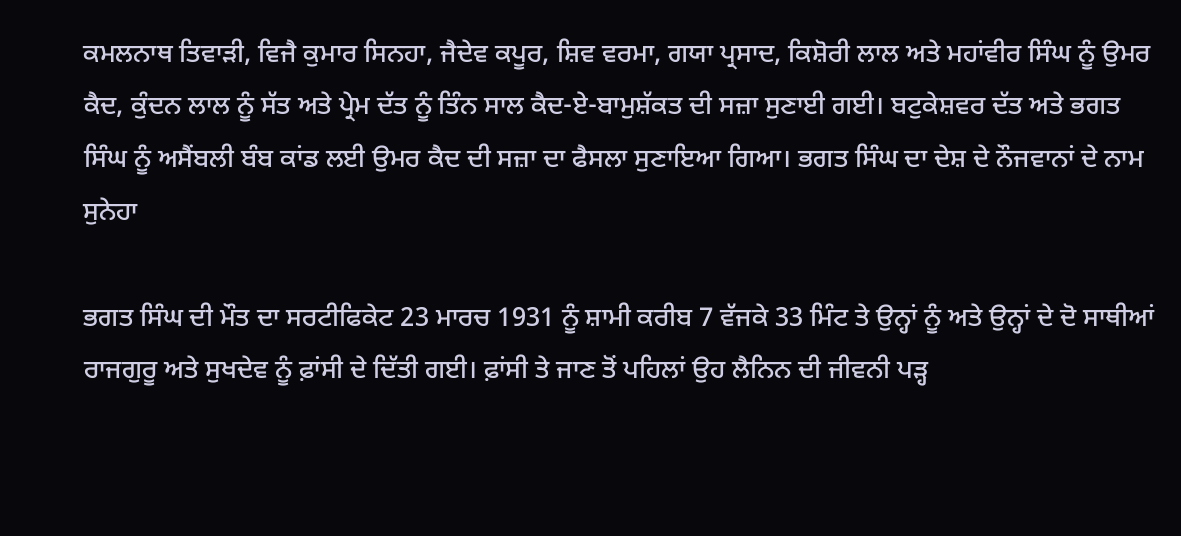ਕਮਲਨਾਥ ਤਿਵਾੜੀ, ਵਿਜੈ ਕੁਮਾਰ ਸਿਨਹਾ, ਜੈਦੇਵ ਕਪੂਰ, ਸ਼ਿਵ ਵਰਮਾ, ਗਯਾ ਪ੍ਰਸਾਦ, ਕਿਸ਼ੋਰੀ ਲਾਲ ਅਤੇ ਮਹਾਂਵੀਰ ਸਿੰਘ ਨੂੰ ਉਮਰ ਕੈਦ, ਕੁੰਦਨ ਲਾਲ ਨੂੰ ਸੱਤ ਅਤੇ ਪ੍ਰੇਮ ਦੱਤ ਨੂੰ ਤਿੰਨ ਸਾਲ ਕੈਦ-ਏ-ਬਾਮੁਸ਼ੱਕਤ ਦੀ ਸਜ਼ਾ ਸੁਣਾਈ ਗਈ। ਬਟੁਕੇਸ਼ਵਰ ਦੱਤ ਅਤੇ ਭਗਤ ਸਿੰਘ ਨੂੰ ਅਸੈਂਬਲੀ ਬੰਬ ਕਾਂਡ ਲਈ ਉਮਰ ਕੈਦ ਦੀ ਸਜ਼ਾ ਦਾ ਫੈਸਲਾ ਸੁਣਾਇਆ ਗਿਆ। ਭਗਤ ਸਿੰਘ ਦਾ ਦੇਸ਼ ਦੇ ਨੌਜਵਾਨਾਂ ਦੇ ਨਾਮ ਸੁਨੇਹਾ

ਭਗਤ ਸਿੰਘ ਦੀ ਮੌਤ ਦਾ ਸਰਟੀਫਿਕੇਟ 23 ਮਾਰਚ 1931 ਨੂੰ ਸ਼ਾਮੀ ਕਰੀਬ 7 ਵੱਜਕੇ 33 ਮਿੰਟ ਤੇ ਉਨ੍ਹਾਂ ਨੂੰ ਅਤੇ ਉਨ੍ਹਾਂ ਦੇ ਦੋ ਸਾਥੀਆਂ ਰਾਜਗੁਰੂ ਅਤੇ ਸੁਖਦੇਵ ਨੂੰ ਫ਼ਾਂਸੀ ਦੇ ਦਿੱਤੀ ਗਈ। ਫ਼ਾਂਸੀ ਤੇ ਜਾਣ ਤੋਂ ਪਹਿਲਾਂ ਉਹ ਲੈਨਿਨ ਦੀ ਜੀਵਨੀ ਪੜ੍ਹ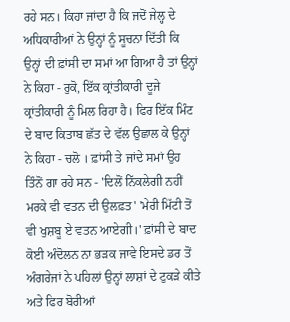ਰਹੇ ਸਨ। ਕਿਹਾ ਜਾਂਦਾ ਹੈ ਕਿ ਜਦੋਂ ਜੇਲ੍ਹ ਦੇ ਅਧਿਕਾਰੀਆਂ ਨੇ ਉਨ੍ਹਾਂ ਨੂੰ ਸੂਚਨਾ ਦਿੱਤੀ ਕਿ ਉਨ੍ਹਾਂ ਦੀ ਫ਼ਾਂਸੀ ਦਾ ਸਮਾਂ ਆ ਗਿਆ ਹੈ ਤਾਂ ਉਨ੍ਹਾਂ ਨੇ ਕਿਹਾ - ਰੁਕੋ, ਇੱਕ ਕ੍ਰਾਂਤੀਕਾਰੀ ਦੂਜੇ ਕ੍ਰਾਂਤੀਕਾਰੀ ਨੂੰ ਮਿਲ ਰਿਹਾ ਹੈ। ਫਿਰ ਇੱਕ ਮਿੰਟ ਦੇ ਬਾਦ ਕਿਤਾਬ ਛੱਤ ਦੇ ਵੱਲ ਉਛਾਲ ਕੇ ਉਨ੍ਹਾਂ ਨੇ ਕਿਹਾ - ਚਲੋ । ਫ਼ਾਂਸੀ ਤੇ ਜਾਂਦੇ ਸਮਾਂ ਉਹ ਤਿੰਨੋਂ ਗਾ ਰਹੇ ਸਨ - 'ਦਿਲੋਂ ਨਿੱਕਲੇਗੀ ਨਹੀਂ ਮਰਕੇ ਵੀ ਵਤਨ ਦੀ ਉਲਫ਼ਤ' 'ਮੇਰੀ ਮਿੱਟੀ ਤੋਂ ਵੀ ਖੁਸ਼ਬੂ ਏ ਵਤਨ ਆਏਗੀ।' ਫ਼ਾਂਸੀ ਦੇ ਬਾਦ ਕੋਈ ਅੰਦੋਲਨ ਨਾ ਭੜਕ ਜਾਵੇ ਇਸਦੇ ਡਰ ਤੋਂ ਅੰਗਰੇਜਾਂ ਨੇ ਪਹਿਲਾਂ ਉਨ੍ਹਾਂ ਲਾਸ਼ਾਂ ਦੇ ਟੁਕੜੇ ਕੀਤੇ ਅਤੇ ਫਿਰ ਬੋਰੀਆਂ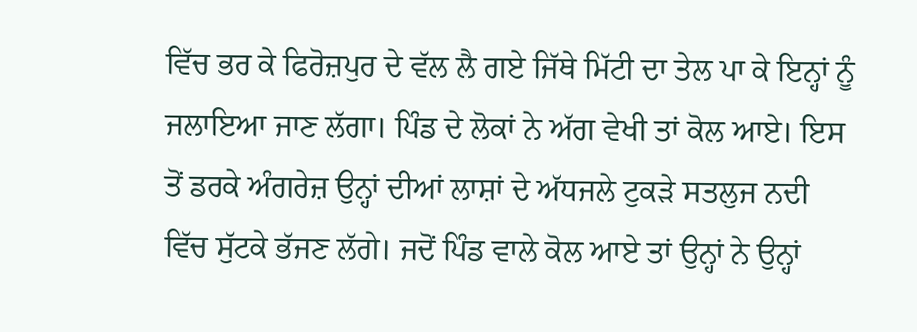ਵਿੱਚ ਭਰ ਕੇ ਫਿਰੋਜ਼ਪੁਰ ਦੇ ਵੱਲ ਲੈ ਗਏ ਜਿੱਥੇ ਮਿੱਟੀ ਦਾ ਤੇਲ ਪਾ ਕੇ ਇਨ੍ਹਾਂ ਨੂੰ ਜਲਾਇਆ ਜਾਣ ਲੱਗਾ। ਪਿੰਡ ਦੇ ਲੋਕਾਂ ਨੇ ਅੱਗ ਵੇਖੀ ਤਾਂ ਕੋਲ ਆਏ। ਇਸ ਤੋਂ ਡਰਕੇ ਅੰਗਰੇਜ਼ ਉਨ੍ਹਾਂ ਦੀਆਂ ਲਾਸ਼ਾਂ ਦੇ ਅੱਧਜਲੇ ਟੁਕੜੇ ਸਤਲੁਜ ਨਦੀ ਵਿੱਚ ਸੁੱਟਕੇ ਭੱਜਣ ਲੱਗੇ। ਜਦੋਂ ਪਿੰਡ ਵਾਲੇ ਕੋਲ ਆਏ ਤਾਂ ਉਨ੍ਹਾਂ ਨੇ ਉਨ੍ਹਾਂ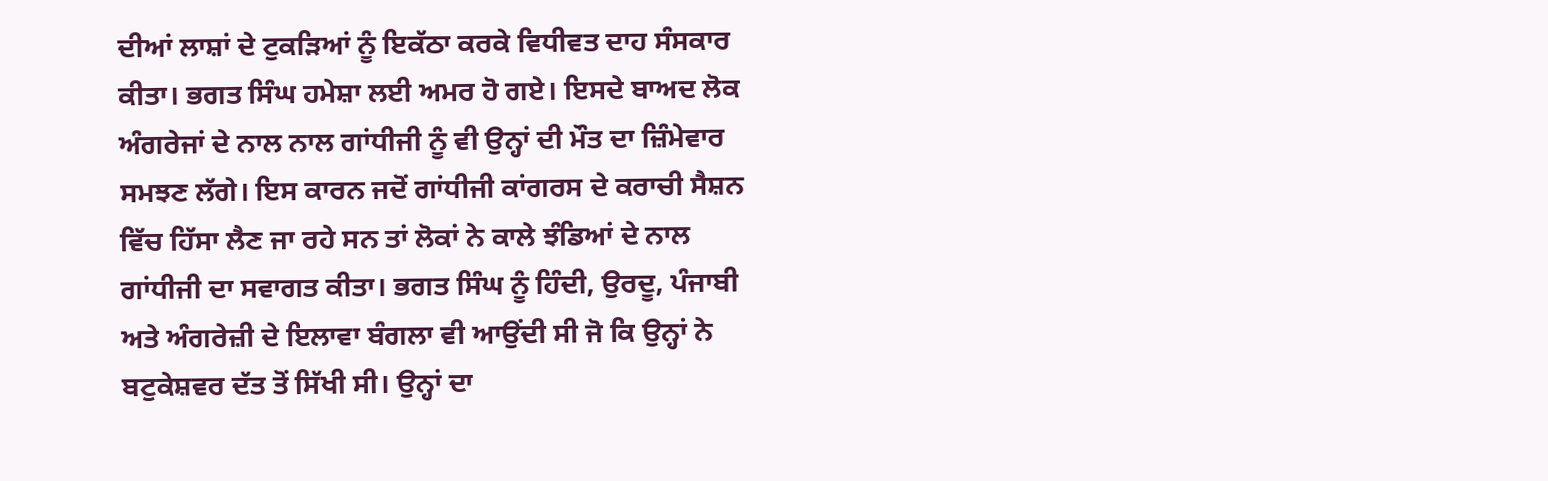ਦੀਆਂ ਲਾਸ਼ਾਂ ਦੇ ਟੁਕੜਿਆਂ ਨੂੰ ਇਕੱਠਾ ਕਰਕੇ ਵਿਧੀਵਤ ਦਾਹ ਸੰਸਕਾਰ ਕੀਤਾ। ਭਗਤ ਸਿੰਘ ਹਮੇਸ਼ਾ ਲਈ ਅਮਰ ਹੋ ਗਏ। ਇਸਦੇ ਬਾਅਦ ਲੋਕ ਅੰਗਰੇਜਾਂ ਦੇ ਨਾਲ ਨਾਲ ਗਾਂਧੀਜੀ ਨੂੰ ਵੀ ਉਨ੍ਹਾਂ ਦੀ ਮੌਤ ਦਾ ਜ਼ਿੰਮੇਵਾਰ ਸਮਝਣ ਲੱਗੇ। ਇਸ ਕਾਰਨ ਜਦੋਂ ਗਾਂਧੀਜੀ ਕਾਂਗਰਸ ਦੇ ਕਰਾਚੀ ਸੈਸ਼ਨ ਵਿੱਚ ਹਿੱਸਾ ਲੈਣ ਜਾ ਰਹੇ ਸਨ ਤਾਂ ਲੋਕਾਂ ਨੇ ਕਾਲੇ ਝੰਡਿਆਂ ਦੇ ਨਾਲ ਗਾਂਧੀਜੀ ਦਾ ਸਵਾਗਤ ਕੀਤਾ। ਭਗਤ ਸਿੰਘ ਨੂੰ ਹਿੰਦੀ, ਉਰਦੂ, ਪੰਜਾਬੀ ਅਤੇ ਅੰਗਰੇਜ਼ੀ ਦੇ ਇਲਾਵਾ ਬੰਗਲਾ ਵੀ ਆਉਂਦੀ ਸੀ ਜੋ ਕਿ ਉਨ੍ਹਾਂ ਨੇ ਬਟੁਕੇਸ਼ਵਰ ਦੱਤ ਤੋਂ ਸਿੱਖੀ ਸੀ। ਉਨ੍ਹਾਂ ਦਾ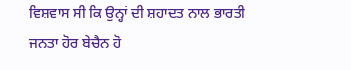ਵਿਸ਼ਵਾਸ ਸੀ ਕਿ ਉਨ੍ਹਾਂ ਦੀ ਸ਼ਹਾਦਤ ਨਾਲ ਭਾਰਤੀ ਜਨਤਾ ਹੋਰ ਬੇਚੈਨ ਹੋ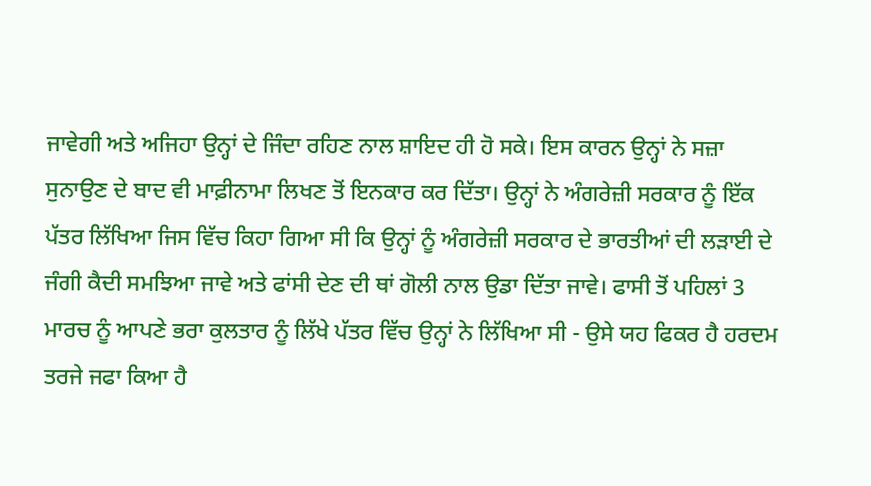ਜਾਵੇਗੀ ਅਤੇ ਅਜਿਹਾ ਉਨ੍ਹਾਂ ਦੇ ਜਿੰਦਾ ਰਹਿਣ ਨਾਲ ਸ਼ਾਇਦ ਹੀ ਹੋ ਸਕੇ। ਇਸ ਕਾਰਨ ਉਨ੍ਹਾਂ ਨੇ ਸਜ਼ਾ ਸੁਨਾਉਣ ਦੇ ਬਾਦ ਵੀ ਮਾਫ਼ੀਨਾਮਾ ਲਿਖਣ ਤੋਂ ਇਨਕਾਰ ਕਰ ਦਿੱਤਾ। ਉਨ੍ਹਾਂ ਨੇ ਅੰਗਰੇਜ਼ੀ ਸਰਕਾਰ ਨੂੰ ਇੱਕ ਪੱਤਰ ਲਿੱਖਿਆ ਜਿਸ ਵਿੱਚ ਕਿਹਾ ਗਿਆ ਸੀ ਕਿ ਉਨ੍ਹਾਂ ਨੂੰ ਅੰਗਰੇਜ਼ੀ ਸਰਕਾਰ ਦੇ ਭਾਰਤੀਆਂ ਦੀ ਲੜਾਈ ਦੇ ਜੰਗੀ ਕੈਦੀ ਸਮਝਿਆ ਜਾਵੇ ਅਤੇ ਫਾਂਸੀ ਦੇਣ ਦੀ ਥਾਂ ਗੋਲੀ ਨਾਲ ਉਡਾ ਦਿੱਤਾ ਜਾਵੇ। ਫਾਸੀ ਤੋਂ ਪਹਿਲਾਂ 3 ਮਾਰਚ ਨੂੰ ਆਪਣੇ ਭਰਾ ਕੁਲਤਾਰ ਨੂੰ ਲਿੱਖੇ ਪੱਤਰ ਵਿੱਚ ਉਨ੍ਹਾਂ ਨੇ ਲਿੱਖਿਆ ਸੀ - ਉਸੇ ਯਹ ਫਿਕਰ ਹੈ ਹਰਦਮ ਤਰਜੇ ਜਫਾ ਕਿਆ ਹੈ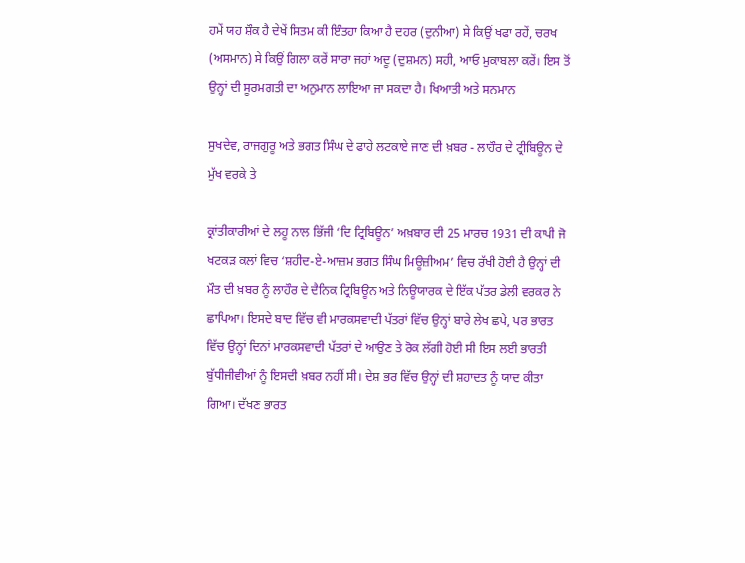ਹਮੇਂ ਯਹ ਸ਼ੌਕ ਹੈ ਦੇਖੇਂ ਸਿਤਮ ਕੀ ਇੰਤਹਾ ਕਿਆ ਹੈ ਦਹਰ (ਦੁਨੀਆ) ਸੇ ਕਿਉਂ ਖਫਾ ਰਹੇਂ, ਚਰਖ (ਅਸਮਾਨ) ਸੇ ਕਿਉਂ ਗਿਲਾ ਕਰੇਂ ਸਾਰਾ ਜਹਾਂ ਅਦੂ (ਦੁਸ਼ਮਨ) ਸਹੀ, ਆਓ ਮੁਕਾਬਲਾ ਕਰੇਂ। ਇਸ ਤੋਂ ਉਨ੍ਹਾਂ ਦੀ ਸੂਰਮਗਤੀ ਦਾ ਅਨੁਮਾਨ ਲਾਇਆ ਜਾ ਸਕਦਾ ਹੈ। ਖਿਆਤੀ ਅਤੇ ਸਨਮਾਨ

ਸੁਖਦੇਵ, ਰਾਜਗੁਰੂ ਅਤੇ ਭਗਤ ਸਿੰਘ ਦੇ ਫਾਹੇ ਲਟਕਾਏ ਜਾਣ ਦੀ ਖ਼ਬਰ - ਲਾਹੌਰ ਦੇ ਟ੍ਰੀਬਿਊਨ ਦੇ ਮੁੱਖ ਵਰਕੇ ਤੇ

ਕ੍ਰਾਂਤੀਕਾਰੀਆਂ ਦੇ ਲਹੂ ਨਾਲ ਭਿੱਜੀ ‘ਦਿ ਟ੍ਰਿਬਿਊਨ’ ਅਖ਼ਬਾਰ ਦੀ 25 ਮਾਰਚ 1931 ਦੀ ਕਾਪੀ ਜੋ ਖਟਕੜ ਕਲਾਂ ਵਿਚ ‘ਸ਼ਹੀਦ-ਏ-ਆਜ਼ਮ ਭਗਤ ਸਿੰਘ ਮਿਊਜ਼ੀਅਮ’ ਵਿਚ ਰੱਖੀ ਹੋਈ ਹੈ ਉਨ੍ਹਾਂ ਦੀ ਮੌਤ ਦੀ ਖ਼ਬਰ ਨੂੰ ਲਾਹੌਰ ਦੇ ਦੈਨਿਕ ਟ੍ਰਿਬਿਊਨ ਅਤੇ ਨਿਊਯਾਰਕ ਦੇ ਇੱਕ ਪੱਤਰ ਡੇਲੀ ਵਰਕਰ ਨੇ ਛਾਪਿਆ। ਇਸਦੇ ਬਾਦ ਵਿੱਚ ਵੀ ਮਾਰਕਸਵਾਦੀ ਪੱਤਰਾਂ ਵਿੱਚ ਉਨ੍ਹਾਂ ਬਾਰੇ ਲੇਖ ਛਪੇ, ਪਰ ਭਾਰਤ ਵਿੱਚ ਉਨ੍ਹਾਂ ਦਿਨਾਂ ਮਾਰਕਸਵਾਦੀ ਪੱਤਰਾਂ ਦੇ ਆਉਣ ਤੇ ਰੋਕ ਲੱਗੀ ਹੋਈ ਸੀ ਇਸ ਲਈ ਭਾਰਤੀ ਬੁੱਧੀਜੀਵੀਆਂ ਨੂੰ ਇਸਦੀ ਖ਼ਬਰ ਨਹੀਂ ਸੀ। ਦੇਸ਼ ਭਰ ਵਿੱਚ ਉਨ੍ਹਾਂ ਦੀ ਸ਼ਹਾਦਤ ਨੂੰ ਯਾਦ ਕੀਤਾ ਗਿਆ। ਦੱਖਣ ਭਾਰਤ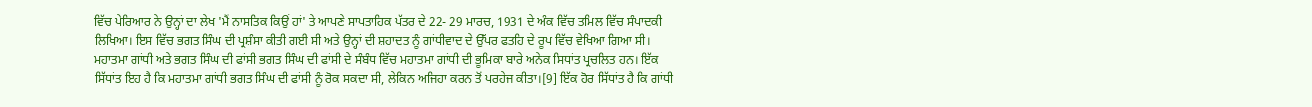ਵਿੱਚ ਪੇਰਿਆਰ ਨੇ ਉਨ੍ਹਾਂ ਦਾ ਲੇਖ 'ਮੈਂ ਨਾਸਤਿਕ ਕਿਉਂ ਹਾਂ' ਤੇ ਆਪਣੇ ਸਾਪਤਾਹਿਕ ਪੱਤਰ ਦੇ 22- 29 ਮਾਰਚ, 1931 ਦੇ ਅੰਕ ਵਿੱਚ ਤਮਿਲ ਵਿੱਚ ਸੰਪਾਦਕੀ ਲਿਖਿਆ। ਇਸ ਵਿੱਚ ਭਗਤ ਸਿੰਘ ਦੀ ਪ੍ਰਸ਼ੰਸਾ ਕੀਤੀ ਗਈ ਸੀ ਅਤੇ ਉਨ੍ਹਾਂ ਦੀ ਸ਼ਹਾਦਤ ਨੂੰ ਗਾਂਧੀਵਾਦ ਦੇ ਉੱਪਰ ਫਤਹਿ ਦੇ ਰੂਪ ਵਿੱਚ ਵੇਖਿਆ ਗਿਆ ਸੀ। ਮਹਾਤਮਾ ਗਾਂਧੀ ਅਤੇ ਭਗਤ ਸਿੰਘ ਦੀ ਫਾਂਸੀ ਭਗਤ ਸਿੰਘ ਦੀ ਫਾਂਸੀ ਦੇ ਸੰਬੰਧ ਵਿੱਚ ਮਹਾਤਮਾ ਗਾਂਧੀ ਦੀ ਭੂਮਿਕਾ ਬਾਰੇ ਅਨੇਕ ਸਿਧਾਂਤ ਪ੍ਰਚਲਿਤ ਹਨ। ਇੱਕ ਸਿੱਧਾਂਤ ਇਹ ਹੈ ਕਿ ਮਹਾਤਮਾ ਗਾਂਧੀ ਭਗਤ ਸਿੰਘ ਦੀ ਫਾਂਸੀ ਨੂੰ ਰੋਕ ਸਕਦਾ ਸੀ, ਲੇਕਿਨ ਅਜਿਹਾ ਕਰਨ ਤੋਂ ਪਰਹੇਜ ਕੀਤਾ।[9] ਇੱਕ ਹੋਰ ਸਿੱਧਾਂਤ ਹੈ ਕਿ ਗਾਂਧੀ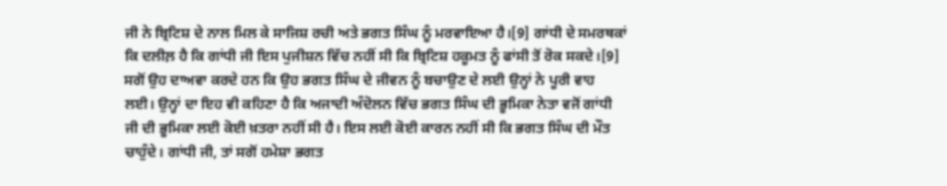ਜੀ ਨੇ ਬ੍ਰਿਟਿਸ਼ ਦੇ ਨਾਲ ਮਿਲ ਕੇ ਸਾਜਿਸ਼ ਰਚੀ ਅਤੇ ਭਗਤ ਸਿੰਘ ਨੂੰ ਮਰਵਾਇਆ ਹੈ।[9] ਗਾਂਧੀ ਦੇ ਸਮਰਥਕਾਂ ਕਿ ਦਲੀਲ਼ ਹੈ ਕਿ ਗਾਂਧੀ ਜੀ ਇਸ ਪੁਜੀਸ਼ਨ ਵਿੱਚ ਨਹੀਂ ਸੀ ਕਿ ਬ੍ਰਿਟਿਸ਼ ਹਕੂਮਤ ਨੂੰ ਫਾਂਸੀ ਤੋਂ ਰੋਕ ਸਕਦੇ।[9] ਸਗੋਂ ਉਹ ਦਾਅਵਾ ਕਰਦੇ ਹਨ ਕਿ ਉਹ ਭਗਤ ਸਿੰਘ ਦੇ ਜੀਵਨ ਨੂੰ ਬਚਾਉਣ ਦੇ ਲਈ ਉਨ੍ਹਾਂ ਨੇ ਪੂਰੀ ਵਾਹ ਲਈ। ਉਨ੍ਹਾਂ ਦਾ ਇਹ ਵੀ ਕਹਿਣਾ ਹੈ ਕਿ ਅਜਾਦੀ ਅੰਦੋਲਨ ਵਿੱਚ ਭਗਤ ਸਿੰਘ ਦੀ ਭੂਮਿਕਾ ਨੇਤਾ ਵਜੋਂ ਗਾਂਧੀ ਜੀ ਦੀ ਭੂਮਿਕਾ ਲਈ ਕੋਈ ਖ਼ਤਰਾ ਨਹੀਂ ਸੀ ਹੈ। ਇਸ ਲਈ ਕੋਈ ਕਾਰਨ ਨਹੀਂ ਸੀ ਕਿ ਭਗਤ ਸਿੰਘ ਦੀ ਮੌਤ ਚਾਹੁੰਦੇ। ਗਾਂਧੀ ਜੀ, ਤਾਂ ਸਗੋਂ ਹਮੇਸ਼ਾ ਭਗਤ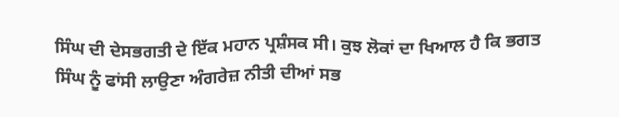ਸਿੰਘ ਦੀ ਦੇਸਭਗਤੀ ਦੇ ਇੱਕ ਮਹਾਨ ਪ੍ਰਸ਼ੰਸਕ ਸੀ। ਕੁਝ ਲੋਕਾਂ ਦਾ ਖਿਆਲ ਹੈ ਕਿ ਭਗਤ ਸਿੰਘ ਨੂੰ ਫਾਂਸੀ ਲਾਉਣਾ ਅੰਗਰੇਜ਼ ਨੀਤੀ ਦੀਆਂ ਸਭ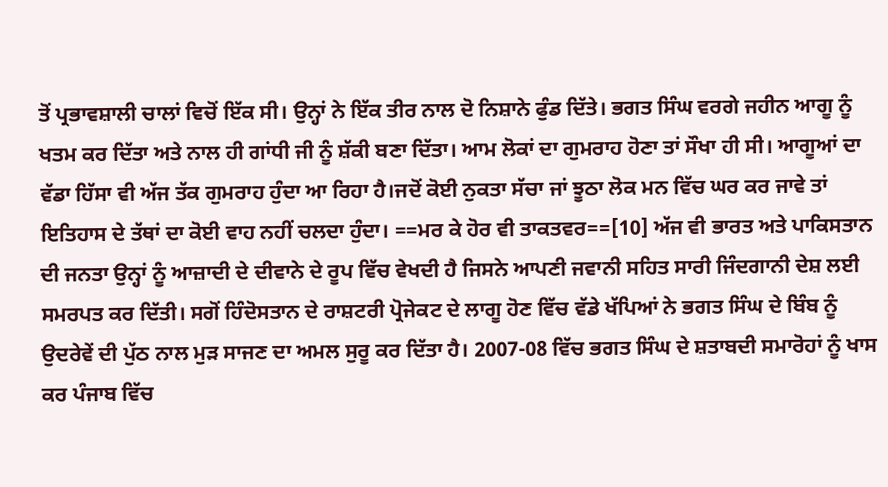ਤੋਂ ਪ੍ਰਭਾਵਸ਼ਾਲੀ ਚਾਲਾਂ ਵਿਚੋਂ ਇੱਕ ਸੀ। ਉਨ੍ਹਾਂ ਨੇ ਇੱਕ ਤੀਰ ਨਾਲ ਦੋ ਨਿਸ਼ਾਨੇ ਫੁੰਡ ਦਿੱਤੇ। ਭਗਤ ਸਿੰਘ ਵਰਗੇ ਜਹੀਨ ਆਗੂ ਨੂੰ ਖਤਮ ਕਰ ਦਿੱਤਾ ਅਤੇ ਨਾਲ ਹੀ ਗਾਂਧੀ ਜੀ ਨੂੰ ਸ਼ੱਕੀ ਬਣਾ ਦਿੱਤਾ। ਆਮ ਲੋਕਾਂ ਦਾ ਗੁਮਰਾਹ ਹੋਣਾ ਤਾਂ ਸੌਖਾ ਹੀ ਸੀ। ਆਗੂਆਂ ਦਾ ਵੱਡਾ ਹਿੱਸਾ ਵੀ ਅੱਜ ਤੱਕ ਗੁਮਰਾਹ ਹੁੰਦਾ ਆ ਰਿਹਾ ਹੈ।ਜਦੋਂ ਕੋਈ ਨੁਕਤਾ ਸੱਚਾ ਜਾਂ ਝੂਠਾ ਲੋਕ ਮਨ ਵਿੱਚ ਘਰ ਕਰ ਜਾਵੇ ਤਾਂ ਇਤਿਹਾਸ ਦੇ ਤੱਥਾਂ ਦਾ ਕੋਈ ਵਾਹ ਨਹੀਂ ਚਲਦਾ ਹੁੰਦਾ। ==ਮਰ ਕੇ ਹੋਰ ਵੀ ਤਾਕਤਵਰ==[10] ਅੱਜ ਵੀ ਭਾਰਤ ਅਤੇ ਪਾਕਿਸਤਾਨ ਦੀ ਜਨਤਾ ਉਨ੍ਹਾਂ ਨੂੰ ਆਜ਼ਾਦੀ ਦੇ ਦੀਵਾਨੇ ਦੇ ਰੂਪ ਵਿੱਚ ਵੇਖਦੀ ਹੈ ਜਿਸਨੇ ਆਪਣੀ ਜਵਾਨੀ ਸਹਿਤ ਸਾਰੀ ਜਿੰਦਗਾਨੀ ਦੇਸ਼ ਲਈ ਸਮਰਪਤ ਕਰ ਦਿੱਤੀ। ਸਗੋਂ ਹਿੰਦੋਸਤਾਨ ਦੇ ਰਾਸ਼ਟਰੀ ਪ੍ਰੋਜੇਕਟ ਦੇ ਲਾਗੂ ਹੋਣ ਵਿੱਚ ਵੱਡੇ ਖੱਪਿਆਂ ਨੇ ਭਗਤ ਸਿੰਘ ਦੇ ਬਿੰਬ ਨੂੰ ਉਦਰੇਵੇਂ ਦੀ ਪੁੱਠ ਨਾਲ ਮੁੜ ਸਾਜਣ ਦਾ ਅਮਲ ਸੁਰੂ ਕਰ ਦਿੱਤਾ ਹੈ। 2007-08 ਵਿੱਚ ਭਗਤ ਸਿੰਘ ਦੇ ਸ਼ਤਾਬਦੀ ਸਮਾਰੋਹਾਂ ਨੂੰ ਖਾਸ ਕਰ ਪੰਜਾਬ ਵਿੱਚ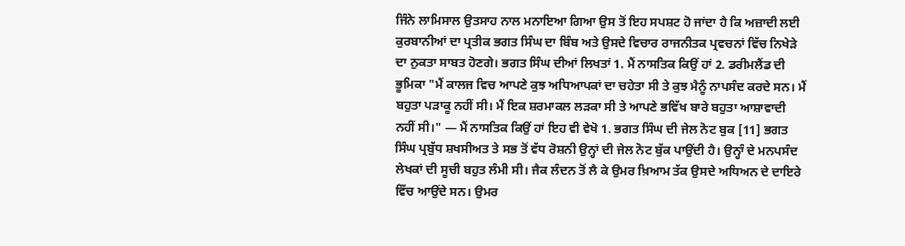ਜਿੰਨੇ ਲਾਮਿਸਾਲ ਉਤਸਾਹ ਨਾਲ ਮਨਾਇਆ ਗਿਆ ਉਸ ਤੋਂ ਇਹ ਸਪਸ਼ਟ ਹੋ ਜਾਂਦਾ ਹੈ ਕਿ ਅਜ਼ਾਦੀ ਲਈ ਕੁਰਬਾਨੀਆਂ ਦਾ ਪ੍ਰਤੀਕ ਭਗਤ ਸਿੰਘ ਦਾ ਬਿੰਬ ਅਤੇ ਉਸਦੇ ਵਿਚਾਰ ਰਾਜਨੀਤਕ ਪ੍ਰਵਚਨਾਂ ਵਿੱਚ ਨਿਖੇੜੇ ਦਾ ਨੁਕਤਾ ਸਾਬਤ ਹੋਣਗੇ। ਭਗਤ ਸਿੰਘ ਦੀਆਂ ਲਿਖਤਾਂ 1. ਮੈਂ ਨਾਸਤਿਕ ਕਿਉਂ ਹਾਂ 2. ਡਰੀਮਲੈਂਡ ਦੀ ਭੂਮਿਕਾ "ਮੈਂ ਕਾਲਜ ਵਿਚ ਆਪਣੇ ਕੁਝ ਅਧਿਆਪਕਾਂ ਦਾ ਚਹੇਤਾ ਸੀ ਤੇ ਕੁਝ ਮੈਨੂੰ ਨਾਪਸੰਦ ਕਰਦੇ ਸਨ। ਮੈਂ ਬਹੁਤਾ ਪੜਾਕੂ ਨਹੀਂ ਸੀ। ਮੈਂ ਇਕ ਸ਼ਰਮਾਕਲ ਲੜਕਾ ਸੀ ਤੇ ਆਪਣੇ ਭਵਿੱਖ ਬਾਰੇ ਬਹੁਤਾ ਆਸ਼ਾਵਾਦੀ ਨਹੀਂ ਸੀ।" — ਮੈਂ ਨਾਸਤਿਕ ਕਿਉਂ ਹਾਂ ਇਹ ਵੀ ਵੇਖੋ 1. ਭਗਤ ਸਿੰਘ ਦੀ ਜੇਲ ਨੋਟ ਬੁਕ [11] ਭਗਤ ਸਿੰਘ ਪ੍ਰਬੁੱਧ ਸ਼ਖਸੀਅਤ ਤੇ ਸਭ ਤੋਂ ਵੱਧ ਰੋਸ਼ਨੀ ਉਨ੍ਹਾਂ ਦੀ ਜੇਲ ਨੋਟ ਬੁੱਕ ਪਾਉਂਦੀ ਹੈ। ਉਨ੍ਹਾੰ ਦੇ ਮਨਪਸੰਦ ਲੇਖਕਾਂ ਦੀ ਸੂਚੀ ਬਹੁਤ ਲੰਮੀ ਸੀ। ਜੈਕ ਲੰਦਨ ਤੋਂ ਲੈ ਕੇ ਉਮਰ ਖ਼ਿਆਮ ਤੱਕ ਉਸਦੇ ਅਧਿਅਨ ਦੇ ਦਾਇਰੇ ਵਿੱਚ ਆਉਂਦੇ ਸਨ। ਉਮਰ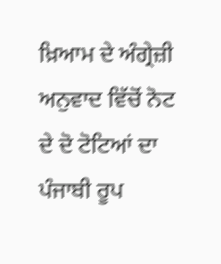ਖ਼ਿਆਮ ਦੇ ਅੰਗ੍ਰੇਜ਼ੀ ਅਨੁਵਾਦ ਵਿੱਚੋਂ ਨੋਟ ਦੇ ਦੋ ਟੋਟਿਆਂ ਦਾ ਪੰਜਾਬੀ ਰੂਪ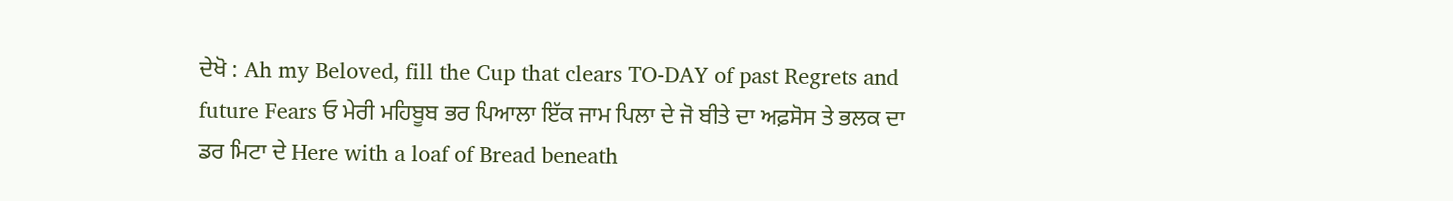ਦੇਖੋ : Ah my Beloved, fill the Cup that clears TO-DAY of past Regrets and future Fears ਓ ਮੇਰੀ ਮਹਿਬੂਬ ਭਰ ਪਿਆਲਾ ਇੱਕ ਜਾਮ ਪਿਲਾ ਦੇ ਜੋ ਬੀਤੇ ਦਾ ਅਫ਼ਸੋਸ ਤੇ ਭਲਕ ਦਾ ਡਰ ਮਿਟਾ ਦੇ Here with a loaf of Bread beneath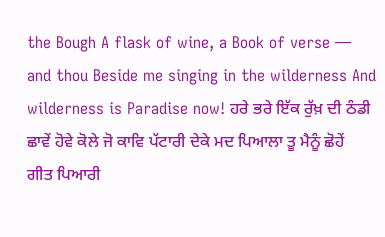the Bough A flask of wine, a Book of verse — and thou Beside me singing in the wilderness And wilderness is Paradise now! ਹਰੇ ਭਰੇ ਇੱਕ ਰੁੱਖ਼ ਦੀ ਠੰਡੀ ਛਾਵੇਂ ਹੋਵੇ ਕੋਲੇ ਜੋ ਕਾਵਿ ਪੱਟਾਰੀ ਦੇਕੇ ਮਦ ਪਿਆਲਾ ਤੂ ਮੈਨੂੰ ਛੋਹੇਂ ਗੀਤ ਪਿਆਰੀ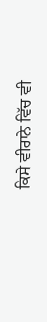ਕਿਸੇ ਵੀਰਾਨੇ ਵਿੱਚ ਵੀ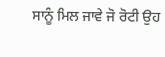ਸਾਨੂੰ ਮਿਲ ਜਾਵੇ ਜੋ ਰੋਟੀ ਉਹ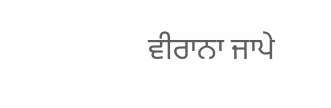ਵੀਰਾਨਾ ਜਾਪੇ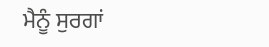ਮੈਨੂੰ ਸੁਰਗਾਂ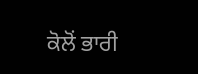ਕੋਲੋਂ ਭਾਰੀ